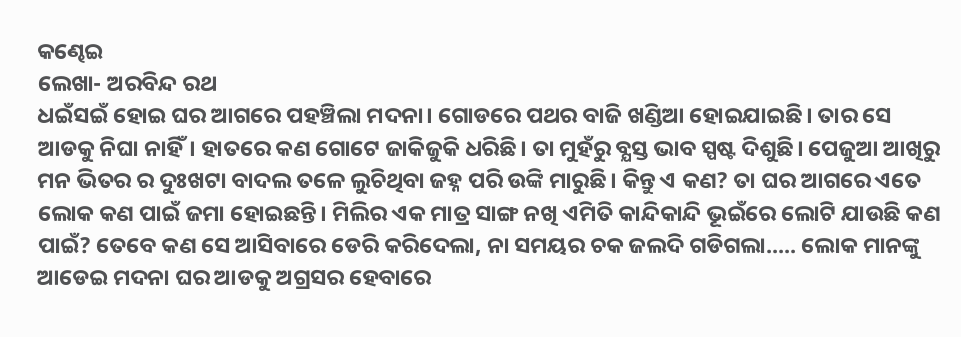କଣ୍ଢେଇ
ଲେଖା- ଅରବିନ୍ଦ ରଥ
ଧଇଁସଇଁ ହୋଇ ଘର ଆଗରେ ପହଞ୍ଚିଲା ମଦନା। ଗୋଡରେ ପଥର ବାଜି ଖଣ୍ଡିଆ ହୋଇଯାଇଛି। ତାର ସେ ଆଡକୁ ନିଘା ନାହିଁ। ହାତରେ କଣ ଗୋଟେ ଜାକିଜୁକି ଧରିଛି। ତା ମୁହଁରୁ ବ୍ଯସ୍ତ ଭାବ ସ୍ପଷ୍ଟ ଦିଶୁଛି। ପେଜୁଆ ଆଖିରୁ ମନ ଭିତର ର ଦୁଃଖଟା ବାଦଲ ତଳେ ଲୁଚିଥିବା ଜହ୍ନ ପରି ଉଙ୍କି ମାରୁଛି। କିନ୍ତୁ ଏ କଣ? ତା ଘର ଆଗରେ ଏତେ ଲୋକ କଣ ପାଇଁ ଜମା ହୋଇଛନ୍ତି। ମିଲିର ଏକ ମାତ୍ର ସାଙ୍ଗ ନଖି ଏମିତି କାନ୍ଦିକାନ୍ଦି ଭୂଇଁରେ ଲୋଟି ଯାଉଛି କଣ ପାଇଁ? ତେବେ କଣ ସେ ଆସିବାରେ ଡେରି କରିଦେଲା, ନା ସମୟର ଚକ ଜଲଦି ଗଡିଗଲା..... ଲୋକ ମାନଙ୍କୁ ଆଡେଇ ମଦନା ଘର ଆଡକୁ ଅଗ୍ରସର ହେବାରେ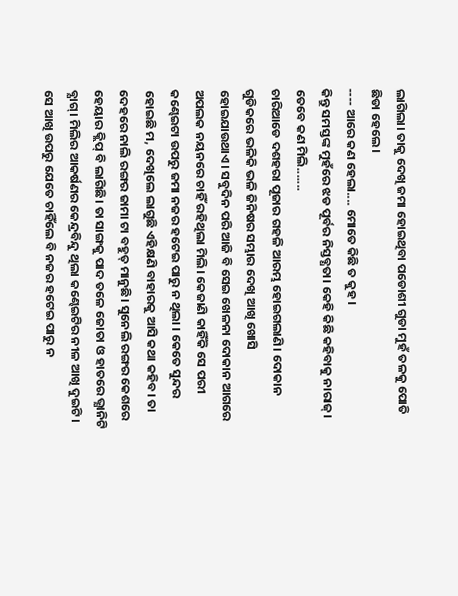ଲାଗିଲା। ତାକୁ ଦେଖି ଜମା ହୋଇଥିବା ପଡୋଶୀ ଗୁଡା ମୁହଁ ତଳକୁ ପୋତି ଛିଡା ହେଲେ।
---- ଆରେ କଣ ହେଲା.... ମୋତେ କିଛି ତ କୁହ।
କିନ୍ତୁ ସମସ୍ତଙ୍କ ମୁହଁରେ ଝଡ ପୂର୍ବର ନିସ୍ତବ୍ଧତା। କେହି କିଛି କହିବାକୁ ନାରାଜ୍। ତେବେ କଣ ମିଲି.......
ଚାରିଆଡେ ଦଶହରା ପୂଜାର ଗହଳି ଆରମ୍ଭ ହୋଇଗଲାଣି। ଦୋକାନ ଗୁଡିକରେ ଭଳିକି ଭଳି ଜିନିଷର ସମ୍ଭାର ଦେଖି ଆଖି ଖୋସି ହୋଇଯାଉଥାଏ। ସବୁଦିନ ପରି ଆଜି ବି ସେଇ ଖେଳନା ଦୋକାନ ଆଗରେ ଅପଲକ ନୟନରେ ଚାହିଁ ରହିଥିଲା ମିଲି। କେଜାଣି କାହିଁକି ସେ ପରୀ କଣ୍ଢେଇଟା ଉପରୁ ଜମା ନଜର ହଟେଇ ପାରୁ ନ ଥିଲା । କେତେ ସୁନ୍ଦର ହୋଇଛି ମ, ଦେଖିଲେ ଲାଗୁଛି ଏହିକ୍ଷଣି ବାହାରକୁ ଆସି କଥା କହିବ। ତା ଦେହରେ ନାଲି ରଙ୍ଗର ଜାମା ଟା ବହୁତ୍ ମାନୁଛି। ସୁନେଲି ରଙ୍ଗର କେଶରେ ହେୟାର କ୍ଲିପ୍ ବି ଲାଗିଛି। ତା ସାଙ୍ଗକୁ ପାଦ ତଳେ ଜୋତା ଓ ହାତରେ ଭ୍ଯାନିଟି ବ୍ଯାଗ୍। ମିଲିର ଆକର୍ଷଣର କେନ୍ଦ୍ରବିନ୍ଦୁ ଥିଲା କଣ୍ଢେଇଟିର ନୀଳ ଆଖି ଦୁଇଟି। ସେ ଆଖି ଉପରୁ ଯେତେ ଚାହିଁଲେ ବି ନଜର ହଟେଇ ପାରୁ ନ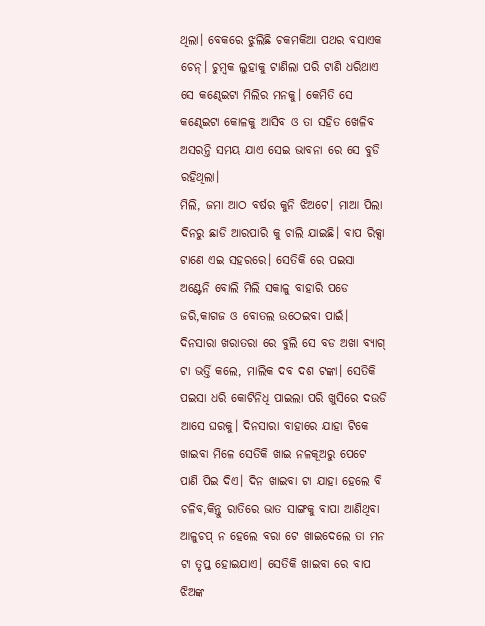ଥିଲା। ବେକରେ ଝୁଲିଛି ଚକମକିଆ ପଥର ବସାଏକ ଚେନ୍। ଚୁମ୍ବକ ଲୁହାକୁ ଟାଣିଲା ପରି ଟାଣି ଧରିଥାଏ ସେ କଣ୍ଢେଇଟା ମିଲିର ମନକୁ। କେମିତି ସେ କଣ୍ଢେଇଟା କୋଳକୁ ଆସିବ ଓ ତା ସହିତ ଖେଳିବ ଅସରନ୍ତି ସମୟ ଯାଏ ସେଇ ଭାବନା ରେ ସେ ବୁଡି ରହିଥିଲା।
ମିଲି, ଜମା ଆଠ ବର୍ଷର କୁନି ଝିଅଟେ। ମାଆ ପିଲା ଦିନରୁ ଛାଡି ଆରପାରି କୁ ଚାଲି ଯାଇଛି। ବାପ ରିକ୍ସା ଟାଣେ ଏଇ ସହରରେ। ସେତିକି ରେ ପଇସା ଅଣ୍ଟେନି ବୋଲି ମିଲି ସକାଳୁ ବାହାରି ପଡେ ଜରି,କାଗଜ ଓ ବୋତଲ ଉଠେଇବା ପାଇଁ। ଦିନସାରା ଖରାତରା ରେ ବୁଲି ସେ ବଡ ଅଖା ବ୍ଯାଗ୍ ଟା ଭର୍ତ୍ତି କଲେ, ମାଲିକ ଦବ ଦଶ ଟଙ୍କା। ସେତିକି ପଇସା ଧରି କୋଟିନିଧି ପାଇଲା ପରି ଖୁସିରେ ଦଉଡି ଆସେ ଘରକୁ। ଦିନସାରା ବାହାରେ ଯାହା ଟିକେ ଖାଇବା ମିଳେ ସେତିକି ଖାଇ ନଳକୂଅରୁ ପେଟେ ପାଣି ପିଇ ଦିଏ। ଦିନ ଖାଇବା ଟା ଯାହା ହେଲେ ବି ଚଳିବ,କିନ୍ତୁ ରାତିରେ ଭାତ ସାଙ୍ଗକୁ ବାପା ଆଣିଥିବା ଆଳୁଚପ୍ ନ ହେଲେ ବରା ଟେ ଖାଇଦେଲେ ତା ମନ ଟା ତୃପ୍ତ ହୋଇଯାଏ। ସେତିକି ଖାଇବା ରେ ବାପ ଝିଅଙ୍କ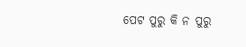ପେଟ ପୁରୁ କି ନ ପୁରୁ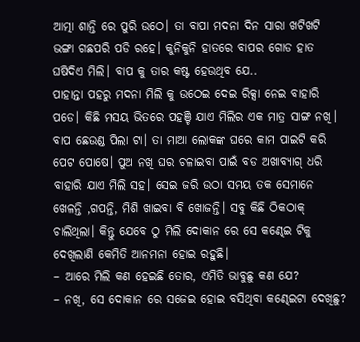ଆତ୍ମା ଶାନ୍ତି ରେ ପୁରି ଉଠେ। ତା ବାପା ମଦନା ଦିନ ସାରା ଖଟିଖଟି ଭଙ୍ଗା ଗଛପରି ପଡି ରହେ। କୁନିକୁନି ହାତରେ ବାପର ଗୋଡ ହାତ ଘଷିଦିଏ ମିଲି। ବାପ କୁ ତାର କଷ୍ଟ ହେଉଥିବ ଯେ..
ପାହାନ୍ତା ପହରୁ ମଦନା ମିଲି କୁ ଉଠେଇ ଦେଇ ରିକ୍ସା ନେଇ ବାହାରି ପଡେ। କିଛି ମସୟ ଭିତରେ ପହଞ୍ଚି ଯାଏ ମିଲିର ଏକ ମାତ୍ର ସାଙ୍ଗ ନଖି। ବାପ ଛେଉଣ୍ଡ ପିଲା ଟା। ତା ମାଆ ଲୋକଙ୍କ ଘରେ କାମ ପାଇଟି କରି ପେଟ ପୋଷେ। ପୁଅ ନଖି ଘର ଚଳାଇବା ପାଇଁ ବଡ ଅଖାବ୍ଯାଗ୍ ଧରି ବାହାରି ଯାଏ ମିଲି ସହ। ସେଇ ଜରି ଉଠା ସମୟ ତକ ସେମାନେ ଖେଳନ୍ତି ,ଗପନ୍ତି, ମିଶି ଖାଇବା ବି ଖୋଜନ୍ତି। ସବୁ କିଛି ଠିକଠାକ୍ ଚାଲିଥିଲା। କିନ୍ତୁ ଯେବେ ଠୁ ମିଲି ଦୋକାନ ରେ ସେ କଣ୍ଢେଇ ଟିକୁ ଦେଖିଲାଣି କେମିତି ଆନମନା ହୋଇ ରହୁଛି।
– ଆରେ ମିଲି କଣ ହେଇଛି ତୋର, ଏମିତି ଭାବୁଛୁ କଣ ଯେ?
– ନଖି, ସେ ଦୋକାନ ରେ ସଜେଇ ହୋଇ ବସିଥିବା କଣ୍ଢେଇଟା ଦେଖିଛୁ?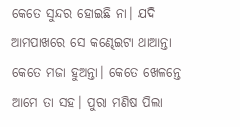କେତେ ସୁନ୍ଦର ହୋଇଛି ନା। ଯଦି ଆମପାଖରେ ସେ କଣ୍ଢେଇଟା ଥାଆନ୍ତା କେତେ ମଜା ହୁଅନ୍ତା। କେତେ ଖେଳନ୍ତେ ଆମେ ତା ସହ। ପୁରା ମଣିଷ ପିଲା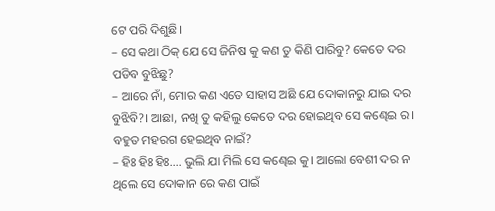ଟେ ପରି ଦିଶୁଛି।
– ସେ କଥା ଠିକ୍ ଯେ ସେ ଜିନିଷ କୁ କଣ ତୁ କିଣି ପାରିବୁ? କେତେ ଦର ପଡିବ ବୁଝିଛୁ?
– ଆରେ ନାଁ, ମୋର କଣ ଏତେ ସାହାସ ଅଛି ଯେ ଦୋକାନରୁ ଯାଇ ଦର ବୁଝିବି?। ଆଛା, ନଖି ତୁ କହିଲୁ କେତେ ଦର ହୋଇଥିବ ସେ କଣ୍ଢେଇ ର। ବହୁତ ମହରଗ ହେଇଥିବ ନାଇଁ?
– ହିଃ ହିଃ ହିଃ.... ଭୁଲି ଯା ମିଲି ସେ କଣ୍ଢେଇ କୁ। ଆଲୋ ବେଶୀ ଦର ନ ଥିଲେ ସେ ଦୋକାନ ରେ କଣ ପାଇଁ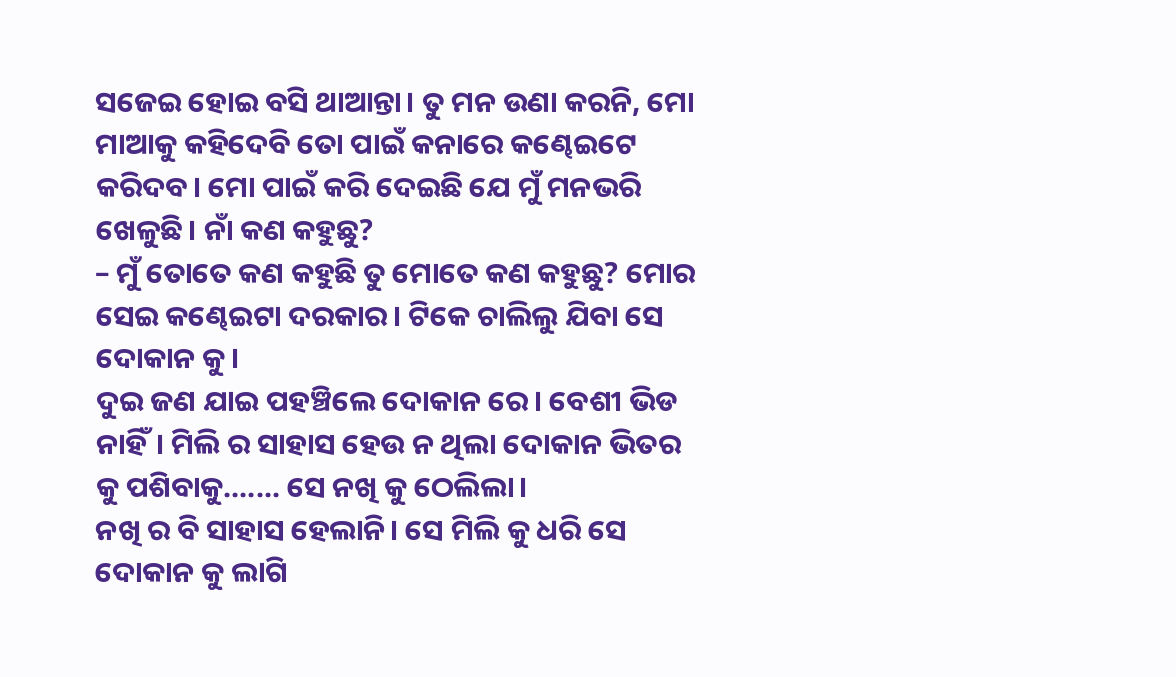ସଜେଇ ହୋଇ ବସି ଥାଆନ୍ତା। ତୁ ମନ ଉଣା କରନି, ମୋ ମାଆକୁ କହିଦେବି ତୋ ପାଇଁ କନାରେ କଣ୍ଢେଇଟେ କରିଦବ। ମୋ ପାଇଁ କରି ଦେଇଛି ଯେ ମୁଁ ମନଭରି ଖେଳୁଛି। ନାଁ କଣ କହୁଛୁ?
– ମୁଁ ତୋତେ କଣ କହୁଛି ତୁ ମୋତେ କଣ କହୁଛୁ? ମୋର ସେଇ କଣ୍ଢେଇଟା ଦରକାର। ଟିକେ ଚାଲିଲୁ ଯିବା ସେ ଦୋକାନ କୁ।
ଦୁଇ ଜଣ ଯାଇ ପହଞ୍ଚିଲେ ଦୋକାନ ରେ। ବେଶୀ ଭିଡ ନାହିଁ। ମିଲି ର ସାହାସ ହେଉ ନ ଥିଲା ଦୋକାନ ଭିତର କୁ ପଶିବାକୁ....... ସେ ନଖି କୁ ଠେଲିଲା।
ନଖି ର ବି ସାହାସ ହେଲାନି। ସେ ମିଲି କୁ ଧରି ସେ ଦୋକାନ କୁ ଲାଗି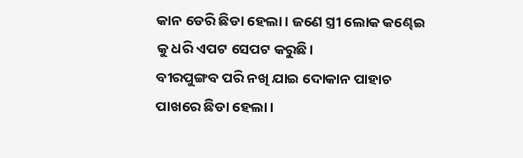କାନ ଡେରି ଛିଡା ହେଲା। ଜଣେ ସ୍ତ୍ରୀ ଲୋକ କଣ୍ଢେଇ କୁ ଧରି ଏପଟ ସେପଟ କରୁଛି।
ବୀରପୁଙ୍ଗବ ପରି ନଖି ଯାଇ ଦୋକାନ ପାହାଚ ପାଖରେ ଛିଡା ହେଲା।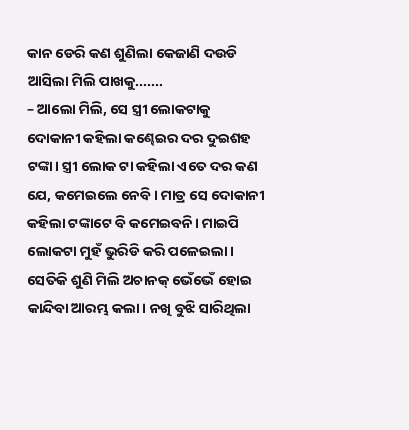କାନ ଡେରି କଣ ଶୁଣିଲା କେଜାଣି ଦଉଡି ଆସିଲା ମିଲି ପାଖକୁ.......
– ଆଲୋ ମିଲି, ସେ ସ୍ତ୍ରୀ ଲୋକଟାକୁ ଦୋକାନୀ କହିଲା କଣ୍ଢେଇର ଦର ଦୁଇଶହ ଟଙ୍କା। ସ୍ତ୍ରୀ ଲୋକ ଟା କହିଲା ଏତେ ଦର କଣ ଯେ, କମେଇଲେ ନେବି। ମାତ୍ର ସେ ଦୋକାନୀ କହିଲା ଟଙ୍କାଟେ ବି କମେଇବନି। ମାଇପି ଲୋକଟା ମୁହଁ ଭୁରିଡି କରି ପଳେଇଲା।
ସେତିକି ଶୁଣି ମିଲି ଅଚାନକ୍ ଭେଁଭେଁ ହୋଇ କାନ୍ଦିବା ଆରମ୍ଭ କଲା। ନଖି ବୁଝି ସାରିଥିଲା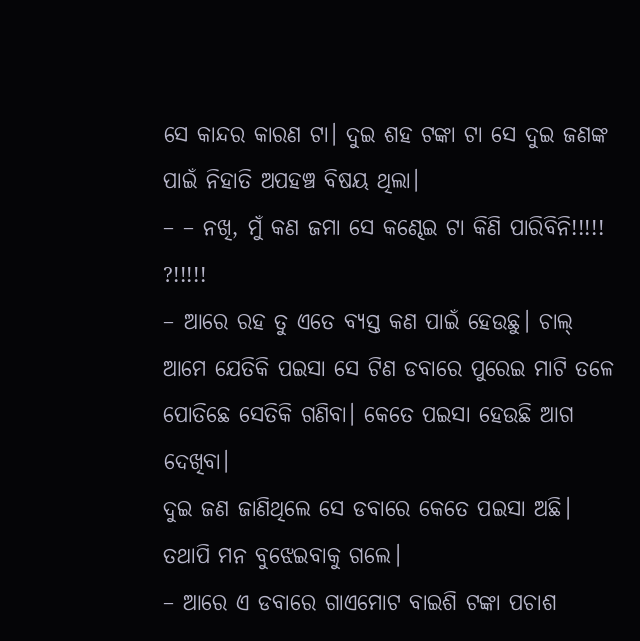ସେ କାନ୍ଦର କାରଣ ଟା। ଦୁଇ ଶହ ଟଙ୍କା ଟା ସେ ଦୁଇ ଜଣଙ୍କ ପାଇଁ ନିହାତି ଅପହଞ୍ଚ ବିଷୟ ଥିଲା।
– – ନଖି, ମୁଁ କଣ ଜମା ସେ କଣ୍ଢେଇ ଟା କିଣି ପାରିବିନି!!!!! ?!!!!!
– ଆରେ ରହ ତୁ ଏତେ ବ୍ଯସ୍ତ କଣ ପାଇଁ ହେଉଛୁ। ଚାଲ୍ ଆମେ ଯେତିକି ପଇସା ସେ ଟିଣ ଡବାରେ ପୁରେଇ ମାଟି ତଳେ ପୋତିଛେ ସେତିକି ଗଣିବା। କେତେ ପଇସା ହେଉଛି ଆଗ ଦେଖିବା।
ଦୁଇ ଜଣ ଜାଣିଥିଲେ ସେ ଡବାରେ କେତେ ପଇସା ଅଛି। ତଥାପି ମନ ବୁଝେଇବାକୁ ଗଲେ।
– ଆରେ ଏ ଡବାରେ ଗାଏମୋଟ ବାଇଶି ଟଙ୍କା ପଚାଶ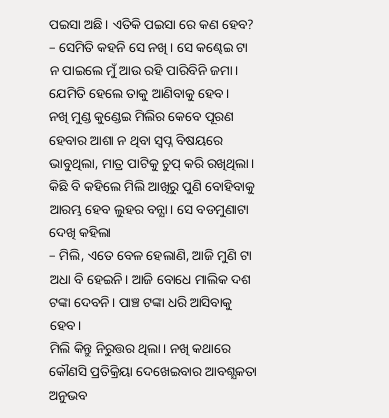ପଇସା ଅଛି। ଏତିକି ପଇସା ରେ କଣ ହେବ?
– ସେମିତି କହନି ସେ ନଖି । ସେ କଣ୍ଢେଇ ଟା ନ ପାଇଲେ ମୁଁ ଆଉ ରହି ପାରିବିନି ଜମା। ଯେମିତି ହେଲେ ତାକୁ ଆଣିବାକୁ ହେବ।
ନଖି ମୁଣ୍ଡ କୁଣ୍ଡେଇ ମିଲିର କେବେ ପୂରଣ ହେବାର ଆଶା ନ ଥିବା ସ୍ବପ୍ନ ବିଷୟରେ ଭାବୁଥିଲା, ମାତ୍ର ପାଟିକୁ ଚୁପ୍ କରି ରଖିଥିଲା। କିଛି ବି କହିଲେ ମିଲି ଆଖିରୁ ପୁଣି ବୋହିବାକୁ ଆରମ୍ଭ ହେବ ଲୁହର ବନ୍ଯା। ସେ ବଡମୁଣାଟା ଦେଖି କହିଲା
– ମିଲି, ଏତେ ବେଳ ହେଲାଣି, ଆଜି ମୁଣି ଟା ଅଧା ବି ହେଇନି। ଆଜି ବୋଧେ ମାଲିକ ଦଶ ଟଙ୍କା ଦେବନି। ପାଞ୍ଚ ଟଙ୍କା ଧରି ଆସିବାକୁ ହେବ।
ମିଲି କିନ୍ତୁ ନିରୁତ୍ତର ଥିଲା। ନଖି କଥାରେ କୌଣସି ପ୍ରତିକ୍ରିୟା ଦେଖେଇବାର ଆବଶ୍ଯକତା ଅନୁଭବ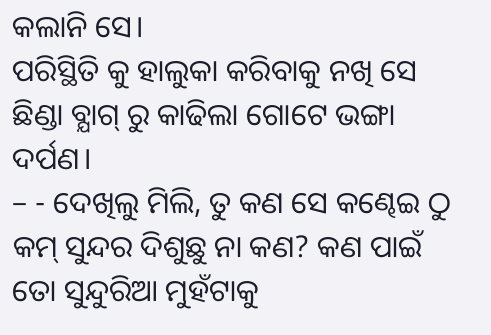କଲାନି ସେ।
ପରିସ୍ଥିତି କୁ ହାଲୁକା କରିବାକୁ ନଖି ସେ ଛିଣ୍ଡା ବ୍ଯାଗ୍ ରୁ କାଢିଲା ଗୋଟେ ଭଙ୍ଗା ଦର୍ପଣ।
– - ଦେଖିଲୁ ମିଲି, ତୁ କଣ ସେ କଣ୍ଢେଇ ଠୁ କମ୍ ସୁନ୍ଦର ଦିଶୁଛୁ ନା କଣ? କଣ ପାଇଁ ତୋ ସୁନ୍ଦୁରିଆ ମୁହଁଟାକୁ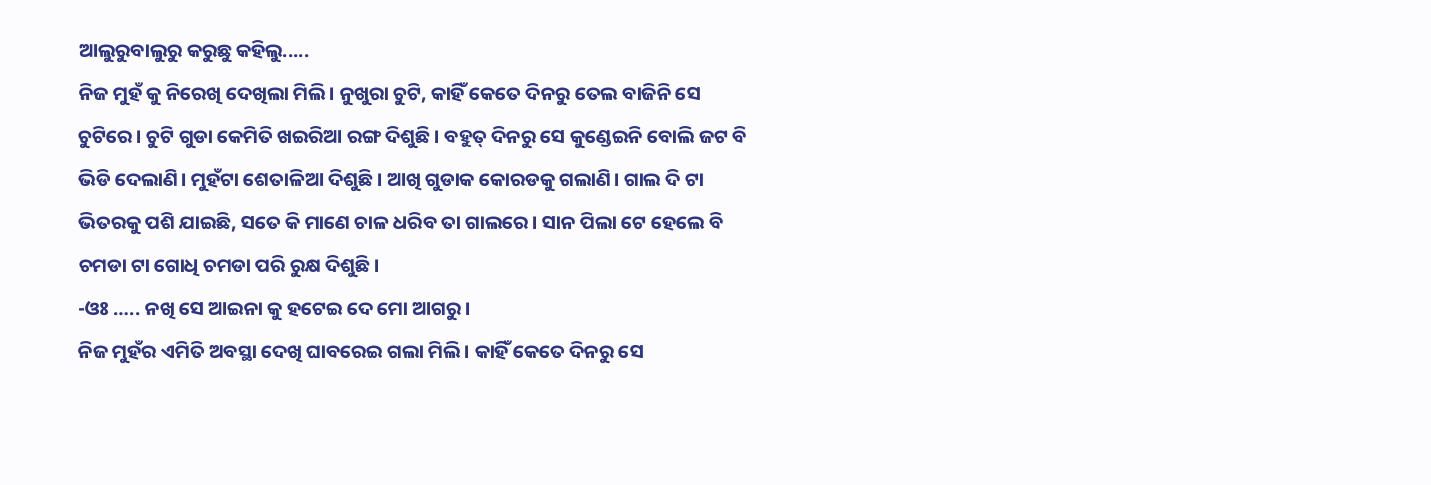ଆଲୁରୁବାଲୁରୁ କରୁଛୁ କହିଲୁ.....
ନିଜ ମୁହଁ କୁ ନିରେଖି ଦେଖିଲା ମିଲି। ନୁଖୁରା ଚୁଟି, କାହିଁ କେତେ ଦିନରୁ ତେଲ ବାଜିନି ସେ ଚୁଟିରେ। ଚୁଟି ଗୁଡା କେମିତି ଖଇରିଆ ରଙ୍ଗ ଦିଶୁଛି । ବହୁତ୍ ଦିନରୁ ସେ କୁଣ୍ଡେଇନି ବୋଲି ଜଟ ବି ଭିଡି ଦେଲାଣି। ମୁହଁଟା ଶେତାଳିଆ ଦିଶୁଛି। ଆଖି ଗୁଡାକ କୋରଡକୁ ଗଲାଣି। ଗାଲ ଦି ଟା ଭିତରକୁ ପଶି ଯାଇଛି, ସତେ କି ମାଣେ ଚାଳ ଧରିବ ତା ଗାଲରେ। ସାନ ପିଲା ଟେ ହେଲେ ବି ଚମଡା ଟା ଗୋଧି ଚମଡା ପରି ରୁକ୍ଷ ଦିଶୁଛି।
-ଓଃ ….. ନଖି ସେ ଆଇନା କୁ ହଟେଇ ଦେ ମୋ ଆଗରୁ।
ନିଜ ମୁହଁର ଏମିତି ଅବସ୍ଥା ଦେଖି ଘାବରେଇ ଗଲା ମିଲି। କାହିଁ କେତେ ଦିନରୁ ସେ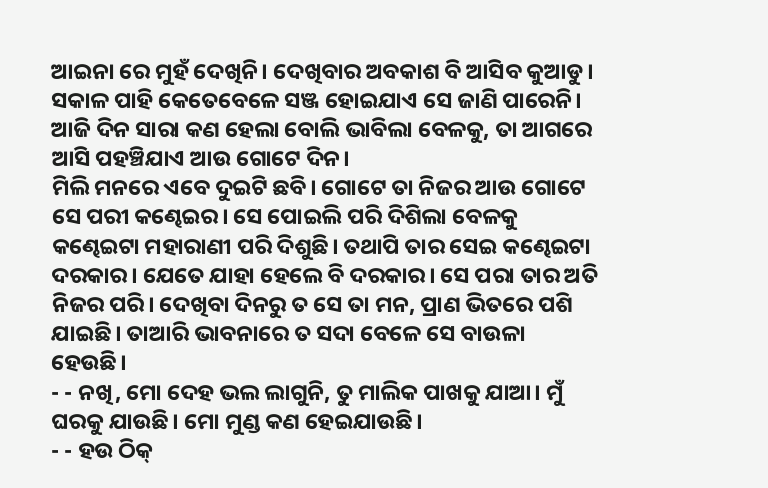ଆଇନା ରେ ମୁହଁ ଦେଖିନି। ଦେଖିବାର ଅବକାଶ ବି ଆସିବ କୁଆଡୁ। ସକାଳ ପାହି କେତେବେଳେ ସଞ୍ଜ ହୋଇଯାଏ ସେ ଜାଣି ପାରେନି। ଆଜି ଦିନ ସାରା କଣ ହେଲା ବୋଲି ଭାବିଲା ବେଳକୁ, ତା ଆଗରେ ଆସି ପହଞ୍ଚିଯାଏ ଆଉ ଗୋଟେ ଦିନ।
ମିଲି ମନରେ ଏବେ ଦୁଇଟି ଛବି। ଗୋଟେ ତା ନିଜର ଆଉ ଗୋଟେ ସେ ପରୀ କଣ୍ଢେଇର। ସେ ପୋଇଲି ପରି ଦିଶିଲା ବେଳକୁ କଣ୍ଢେଇଟା ମହାରାଣୀ ପରି ଦିଶୁଛି। ତଥାପି ତାର ସେଇ କଣ୍ଢେଇଟା ଦରକାର। ଯେତେ ଯାହା ହେଲେ ବି ଦରକାର। ସେ ପରା ତାର ଅତି ନିଜର ପରି। ଦେଖିବା ଦିନରୁ ତ ସେ ତା ମନ, ପ୍ରାଣ ଭିତରେ ପଶି ଯାଇଛି। ତାଆରି ଭାବନାରେ ତ ସଦା ବେଳେ ସେ ବାଉଳା ହେଉଛି।
- - ନଖି, ମୋ ଦେହ ଭଲ ଲାଗୁନି, ତୁ ମାଲିକ ପାଖକୁ ଯାଆ। ମୁଁ ଘରକୁ ଯାଉଛି। ମୋ ମୁଣ୍ଡ କଣ ହେଇଯାଉଛି।
- - ହଉ ଠିକ୍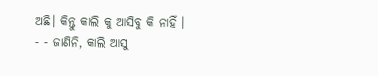ଅଛି। କିନ୍ତୁ କାଲି କୁ ଆସିବୁ କି ନାହିଁ ।
- - ଜାଣିନି, କାଲି ଆସୁ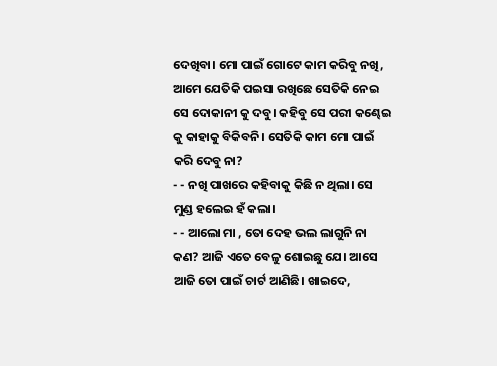ଦେଖିବା। ମୋ ପାଇଁ ଗୋଟେ କାମ କରିବୁ ନଖି, ଆମେ ଯେତିକି ପଇସା ରଖିଛେ ସେତିକି ନେଇ ସେ ଦୋକାନୀ କୁ ଦବୁ। କହିବୁ ସେ ପରୀ କଣ୍ଢେଇ କୁ କାହାକୁ ବିକିବନି। ସେତିକି କାମ ମୋ ପାଇଁ କରି ଦେବୁ ନା?
- - ନଖି ପାଖରେ କହିବାକୁ କିଛି ନ ଥିଲା। ସେ ମୁଣ୍ଡ ହଲେଇ ହଁ କଲା।
- - ଆଲୋ ମା , ତୋ ଦେହ ଭଲ ଲାଗୁନି ନା କଣ? ଆଜି ଏତେ ବେଳୁ ଶୋଇଛୁ ଯେ। ଆସେ ଆଜି ତୋ ପାଇଁ ଚାର୍ଟ ଆଣିଛି। ଖାଇଦେ,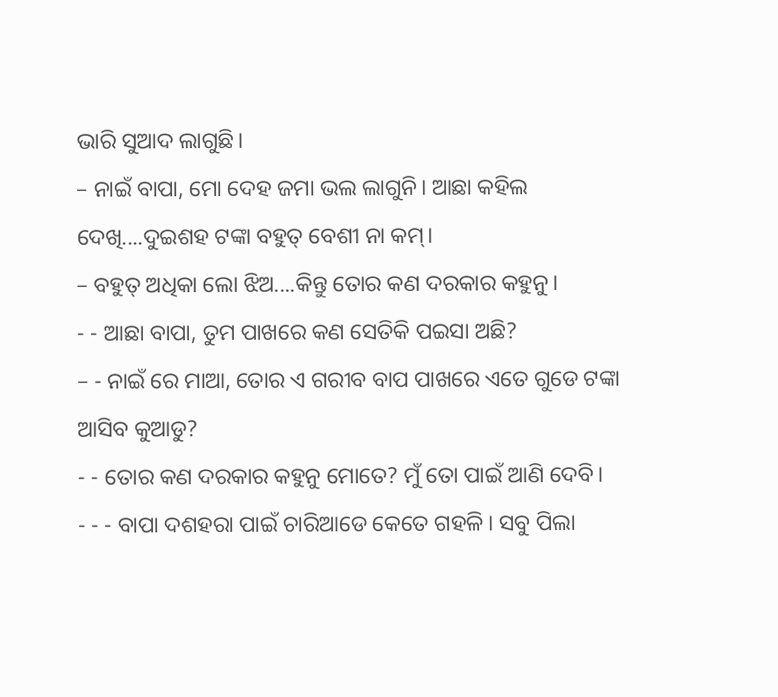ଭାରି ସୁଆଦ ଲାଗୁଛି।
– ନାଇଁ ବାପା, ମୋ ଦେହ ଜମା ଭଲ ଲାଗୁନି। ଆଛା କହିଲ ଦେଖି....ଦୁଇଶହ ଟଙ୍କା ବହୁତ୍ ବେଶୀ ନା କମ୍।
– ବହୁତ୍ ଅଧିକା ଲୋ ଝିଅ....କିନ୍ତୁ ତୋର କଣ ଦରକାର କହୁନୁ।
- - ଆଛା ବାପା, ତୁମ ପାଖରେ କଣ ସେତିକି ପଇସା ଅଛି?
– - ନାଇଁ ରେ ମାଆ, ତୋର ଏ ଗରୀବ ବାପ ପାଖରେ ଏତେ ଗୁଡେ ଟଙ୍କା ଆସିବ କୁଆଡୁ?
- - ତୋର କଣ ଦରକାର କହୁନୁ ମୋତେ? ମୁଁ ତୋ ପାଇଁ ଆଣି ଦେବି।
- - - ବାପା ଦଶହରା ପାଇଁ ଚାରିଆଡେ କେତେ ଗହଳି। ସବୁ ପିଲା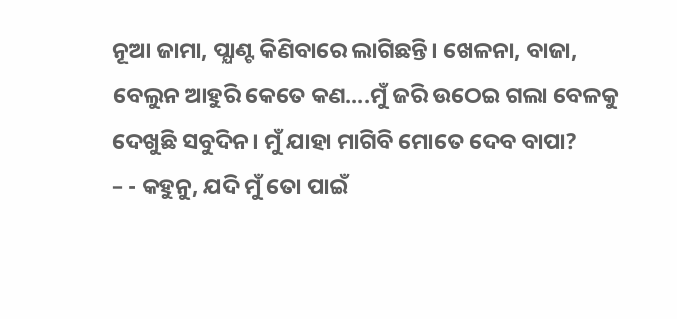ନୂଆ ଜାମା, ପ୍ଯାଣ୍ଟ କିଣିବାରେ ଲାଗିଛନ୍ତି। ଖେଳନା, ବାଜା, ବେଲୁନ ଆହୁରି କେତେ କଣ....ମୁଁ ଜରି ଉଠେଇ ଗଲା ବେଳକୁ ଦେଖୁଛି ସବୁଦିନ। ମୁଁ ଯାହା ମାଗିବି ମୋତେ ଦେବ ବାପା?
– - କହୁନୁ, ଯଦି ମୁଁ ତୋ ପାଇଁ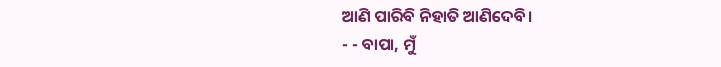ଆଣି ପାରିବି ନିହାତି ଆଣିଦେବି।
- - ବାପା, ମୁଁ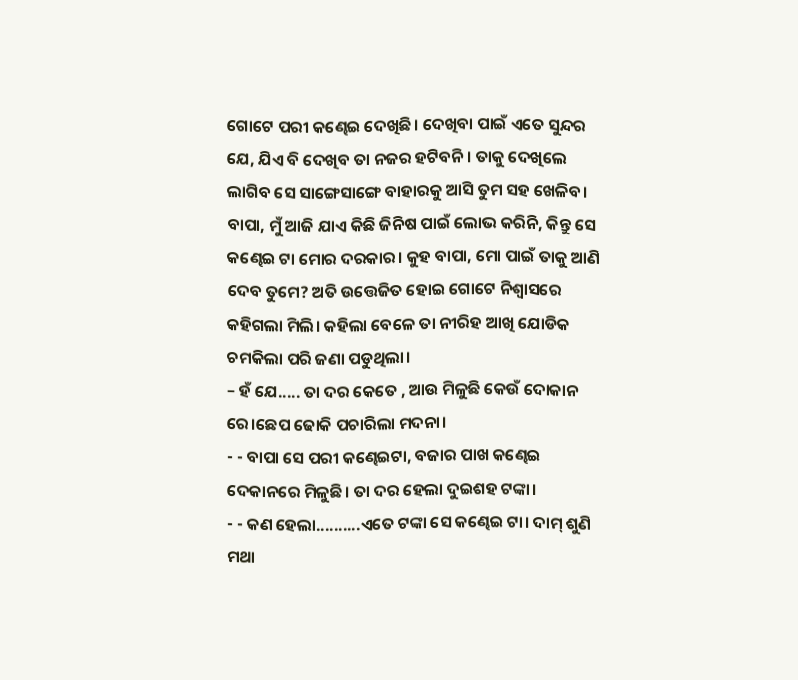ଗୋଟେ ପରୀ କଣ୍ଢେଇ ଦେଖିଛି। ଦେଖିବା ପାଇଁ ଏତେ ସୁନ୍ଦର ଯେ, ଯିଏ ବି ଦେଖିବ ତା ନଜର ହଟିବନି। ତାକୁ ଦେଖିଲେ ଲାଗିବ ସେ ସାଙ୍ଗେସାଙ୍ଗେ ବାହାରକୁ ଆସି ତୁମ ସହ ଖେଳିବ। ବାପା, ମୁଁ ଆଜି ଯାଏ କିଛି ଜିନିଷ ପାଇଁ ଲୋଭ କରିନି, କିନ୍ତୁ ସେ କଣ୍ଢେଇ ଟା ମୋର ଦରକାର। କୁହ ବାପା, ମୋ ପାଇଁ ତାକୁ ଆଣି ଦେବ ତୁମେ? ଅତି ଉତ୍ତେଜିତ ହୋଇ ଗୋଟେ ନିଶ୍ବାସରେ କହିଗଲା ମିଲି। କହିଲା ବେଳେ ତା ନୀରିହ ଆଖି ଯୋଡିକ ଚମକିଲା ପରି ଜଣା ପଡୁଥିଲା।
– ହଁ ଯେ..... ତା ଦର କେତେ , ଆଉ ମିଳୁଛି କେଉଁ ଦୋକାନ ରେ।ଛେପ ଢୋକି ପଚାରିଲା ମଦନା।
- - ବାପା ସେ ପରୀ କଣ୍ଢେଇଟା, ବଜାର ପାଖ କଣ୍ଢେଇ ଦେକାନରେ ମିଳୁଛି। ତା ଦର ହେଲା ଦୁଇଶହ ଟଙ୍କା।
- - କଣ ହେଲା..........ଏତେ ଟଙ୍କା ସେ କଣ୍ଢେଇ ଟା। ଦାମ୍ ଶୁଣି ମଥା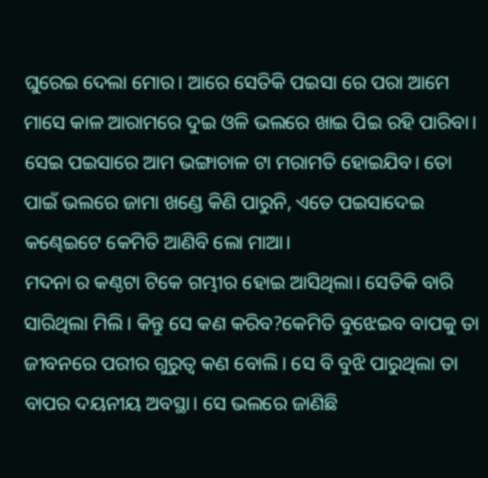ଘୁରେଇ ଦେଲା ମୋର। ଆରେ ସେତିକି ପଇସା ରେ ପରା ଆମେ ମାସେ କାଳ ଆରାମରେ ଦୁଇ ଓଳି ଭଲରେ ଖାଇ ପିଇ ରହି ପାରିବା। ସେଇ ପଇସାରେ ଆମ ଭଙ୍ଗାଚାଳ ଟା ମରାମତି ହୋଇଯିବ। ତୋ ପାଇଁ ଭଲରେ ଜାମା ଖଣ୍ଡେ କିଣି ପାରୁନି, ଏତେ ପଇସାଦେଇ କଣ୍ଢେଇଟେ କେମିତି ଆଣିବି ଲୋ ମାଆ।
ମଦନା ର କଣ୍ଠଟା ଟିକେ ଗମ୍ଭୀର ହୋଇ ଆସିଥିଲା। ସେତିକି ବାରି ସାରିଥିଲା ମିଲି। କିନ୍ତୁ ସେ କଣ କରିବ?କେମିତି ବୁଝେଇବ ବାପକୁ ତା ଜୀବନରେ ପରୀର ଗୁରୁତ୍ବ କଣ ବୋଲି। ସେ ବି ବୁଝି ପାରୁଥିଲା ତା ବାପର ଦୟନୀୟ ଅବସ୍ଥା। ସେ ଭଲରେ ଜାଣିଛି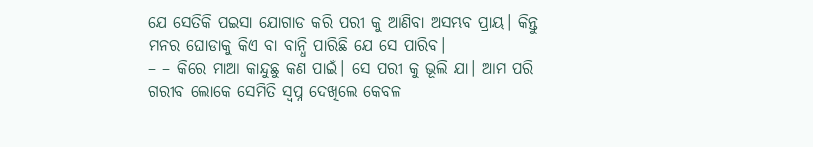ଯେ ସେତିକି ପଇସା ଯୋଗାଡ କରି ପରୀ କୁ ଆଣିବା ଅସମ୍ଭବ ପ୍ରାୟ। କିନ୍ତୁ ମନର ଘୋଡାକୁ କିଏ ବା ବାନ୍ଧି ପାରିଛି ଯେ ସେ ପାରିବ।
– – କିରେ ମାଆ କାନ୍ଦୁଛୁ କଣ ପାଇଁ। ସେ ପରୀ କୁ ଭୂଲି ଯା। ଆମ ପରି ଗରୀବ ଲୋକେ ସେମିତି ସ୍ବପ୍ନ ଦେଖିଲେ କେବଳ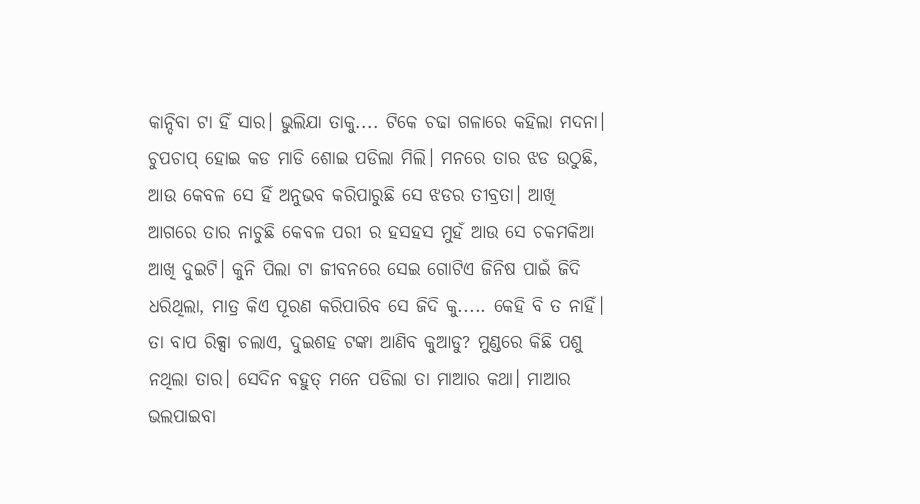କାନ୍ଦିବା ଟା ହିଁ ସାର। ଭୁଲିଯା ତାକୁ.... ଟିକେ ଚଢା ଗଳାରେ କହିଲା ମଦନା।
ଚୁପଚାପ୍ ହୋଇ କଡ ମାଡି ଶୋଇ ପଡିଲା ମିଲି। ମନରେ ତାର ଝଡ ଉଠୁଛି, ଆଉ କେବଳ ସେ ହିଁ ଅନୁଭବ କରିପାରୁଛି ସେ ଝଡର ତୀବ୍ରତା। ଆଖି ଆଗରେ ତାର ନାଚୁଛି କେବଳ ପରୀ ର ହସହସ ମୁହଁ ଆଉ ସେ ଚକମକିଆ ଆଖି ଦୁଇଟି। କୁନି ପିଲା ଟା ଜୀବନରେ ସେଇ ଗୋଟିଏ ଜିନିଷ ପାଇଁ ଜିଦି ଧରିଥିଲା, ମାତ୍ର କିଏ ପୂରଣ କରିପାରିବ ସେ ଜିଦି କୁ..... କେହି ବି ତ ନାହିଁ। ତା ବାପ ରିକ୍ସା ଚଲାଏ, ଦୁଇଶହ ଟଙ୍କା ଆଣିବ କୁଆଡୁ? ମୁଣ୍ଡରେ କିଛି ପଶୁ ନଥିଲା ତାର। ସେଦିନ ବହୁତ୍ ମନେ ପଡିଲା ତା ମାଆର କଥା। ମାଆର ଭଲପାଇବା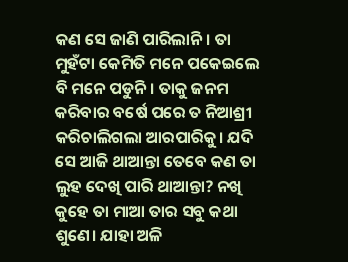କଣ ସେ ଜାଣି ପାରିଲାନି। ତା ମୁହଁଟା କେମିତି ମନେ ପକେଇଲେ ବି ମନେ ପଡୁନି। ତାକୁ ଜନମ କରିବାର ବର୍ଷେ ପରେ ତ ନିଆଶ୍ରୀ କରିଚାଲିଗଲା ଆରପାରିକୁ। ଯଦି ସେ ଆଜି ଥାଆନ୍ତା ତେବେ କଣ ତା ଲୁହ ଦେଖି ପାରି ଥାଆନ୍ତା? ନଖି କୁହେ ତା ମାଆ ତାର ସବୁ କଥା ଶୁଣେ। ଯାହା ଅଳି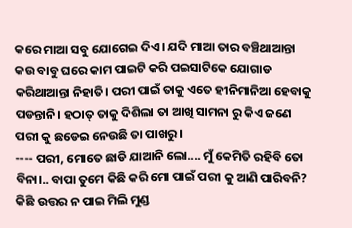କରେ ମାଆ ସବୁ ଯୋଗେଇ ଦିଏ। ଯଦି ମାଆ ତାର ବଞ୍ଚିଥାଆନ୍ତା କଉ ବାବୁ ଘରେ କାମ ପାଇଟି କରି ପଇସାଟିକେ ଯୋଗାଡ କରିଥାଆନ୍ତା ନିହାତି। ପରୀ ପାଇଁ ତାକୁ ଏତେ ହୀନିମାନିଆ ହେବାକୁ ପଡନ୍ତାନି। ହଠାତ୍ ତାକୁ ଦିଶିଲା ତା ଆଖି ସାମନା ରୁ କିଏ ଜଣେ ପରୀ କୁ ଛଡେଇ ନେଉଛି ତା ପାଖରୁ।
---- ପରୀ, ମୋତେ ଛାଡି ଯାଆନି ଲୋ.... ମୁଁ କେମିତି ରହିବି ତୋ ବିନା।.. ବାପା ତୁମେ କିଛି କରି ମୋ ପାଇଁ ପରୀ କୁ ଆଣି ପାରିବନି?
କିଛି ଉତ୍ତର ନ ପାଇ ମିଲି ମୁଣ୍ଡ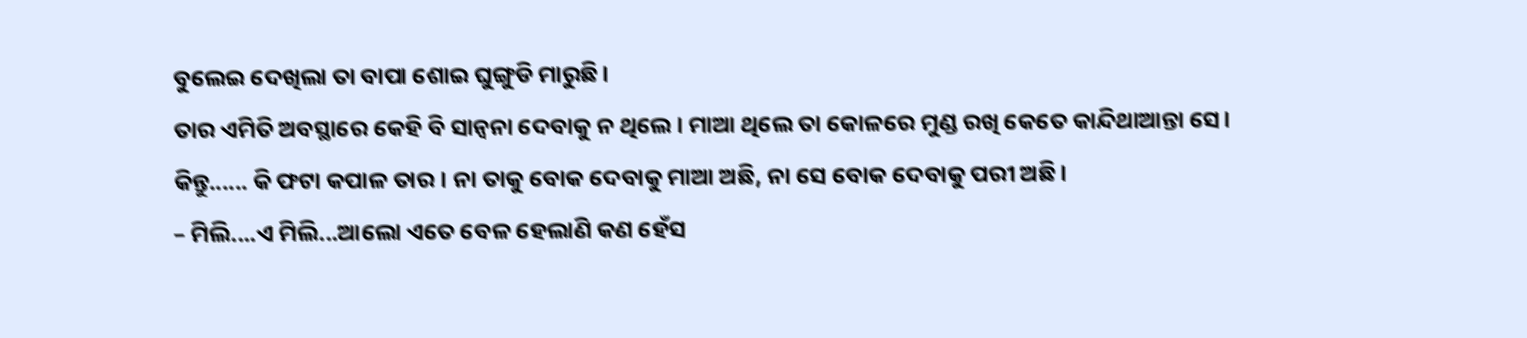ବୁଲେଇ ଦେଖିଲା ତା ବାପା ଶୋଇ ଘୁଙ୍ଗୁଡି ମାରୁଛି।
ତାର ଏମିତି ଅବସ୍ଥାରେ କେହି ବି ସାନ୍ବନା ଦେବାକୁ ନ ଥିଲେ। ମାଆ ଥିଲେ ତା କୋଳରେ ମୁଣ୍ଡ ରଖି କେତେ କାନ୍ଦିଥାଆନ୍ତା ସେ। କିନ୍ତୁ...... କି ଫଟା କପାଳ ତାର। ନା ତାକୁ ବୋକ ଦେବାକୁ ମାଆ ଅଛି, ନା ସେ ବୋକ ଦେବାକୁ ପରୀ ଅଛି।
– ମିଲି....ଏ ମିଲି...ଆଲୋ ଏତେ ବେଳ ହେଲାଣି କଣ ହେଁସ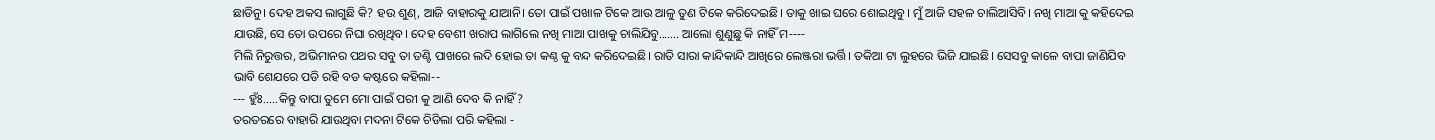ଛାଡିନୁ। ଦେହ ଅକସ ଲାଗୁଛି କି? ହଉ ଶୁଣ୍, ଆଜି ବାହାରକୁ ଯାଆନି। ତୋ ପାଇଁ ପଖାଳ ଟିକେ ଆଉ ଆଳୁ ତୁଣ ଟିକେ କରିଦେଇଛି। ତାକୁ ଖାଇ ଘରେ ଶୋଇଥିବୁ। ମୁଁ ଆଜି ସହଳ ଚାଲିଆସିବି। ନଖି ମାଆ କୁ କହିଦେଇ ଯାଉଛି, ସେ ତୋ ଉପରେ ନିଘା ରଖିଥିବ। ଦେହ ବେଶୀ ଖରାପ ଲାଗିଲେ ନଖି ମାଆ ପାଖକୁ ଚାଲିଯିବୁ....... ଆଲୋ ଶୁଣୁଛୁ କି ନାହିଁ ମ----
ମିଲି ନିରୁତ୍ତର, ଅଭିମାନର ପଥର ସବୁ ତା ତଣ୍ଟି ପାଖରେ ଲଦି ହୋଇ ତା କଣ୍ଠ କୁ ବନ୍ଦ କରିଦେଇଛି। ରାତି ସାରା କାନ୍ଦିକାନ୍ଦି ଆଖିରେ ଲେଞ୍ଜରା ଭର୍ତ୍ତି। ତକିଆ ଟା ଲୁହରେ ଭିଜି ଯାଇଛି। ସେସବୁ କାଳେ ବାପା ଜାଣିଯିବ ଭାବି ଶେଯରେ ପଡି ରହି ବଡ କଷ୍ଟରେ କହିଲା--
--- ହୁଁଃ.....କିନ୍ତୁ ବାପା ତୁମେ ମୋ ପାଇଁ ପରୀ କୁ ଆଣି ଦେବ କି ନାହିଁ?
ତରତରରେ ବାହାରି ଯାଉଥିବା ମଦନା ଟିକେ ଚିଡିଲା ପରି କହିଲା -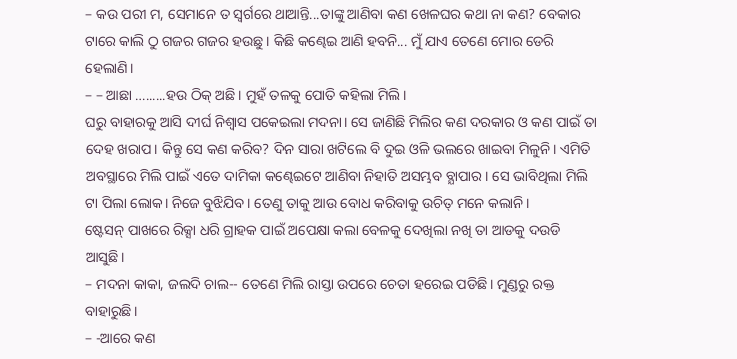– କଉ ପରୀ ମ, ସେମାନେ ତ ସ୍ବର୍ଗରେ ଥାଆନ୍ତି...ତାଙ୍କୁ ଆଣିବା କଣ ଖେଳଘର କଥା ନା କଣ? ବେକାର ଟାରେ କାଲି ଠୁ ଗଜର ଗଜର ହଉଛୁ । କିଛି କଣ୍ଢେଇ ଆଣି ହବନି... ମୁଁ ଯାଏ ତେଣେ ମୋର ଡେରି ହେଲାଣି।
– – ଆଛା …......ହଉ ଠିକ୍ ଅଛି। ମୁହଁ ତଳକୁ ପୋତି କହିଲା ମିଲି।
ଘରୁ ବାହାରକୁ ଆସି ଦୀର୍ଘ ନିଶ୍ବାସ ପକେଇଲା ମଦନା। ସେ ଜାଣିଛି ମିଲିର କଣ ଦରକାର ଓ କଣ ପାଇଁ ତା ଦେହ ଖରାପ। କିନ୍ତୁ ସେ କଣ କରିବ? ଦିନ ସାରା ଖଟିଲେ ବି ଦୁଇ ଓଳି ଭଲରେ ଖାଇବା ମିଳୁନି। ଏମିତି ଅବସ୍ଥାରେ ମିଲି ପାଇଁ ଏତେ ଦାମିକା କଣ୍ଢେଇଟେ ଆଣିବା ନିହାତି ଅସମ୍ଭବ ବ୍ଯାପାର। ସେ ଭାବିଥିଲା ମିଲି ଟା ପିଲା ଲୋକ। ନିଜେ ବୁଝିଯିବ। ତେଣୁ ତାକୁ ଆଉ ବୋଧ କରିବାକୁ ଉଚିତ୍ ମନେ କଲାନି।
ଷ୍ଟେସନ୍ ପାଖରେ ରିକ୍ସା ଧରି ଗ୍ରାହକ ପାଇଁ ଅପେକ୍ଷା କଲା ବେଳକୁ ଦେଖିଲା ନଖି ତା ଆଡକୁ ଦଉଡି ଆସୁଛି।
– ମଦନା କାକା, ଜଲଦି ଚାଲ-- ତେଣେ ମିଲି ରାସ୍ତା ଉପରେ ଚେତା ହରେଇ ପଡିଛି। ମୁଣ୍ଡରୁ ରକ୍ତ ବାହାରୁଛି।
– -ଆରେ କଣ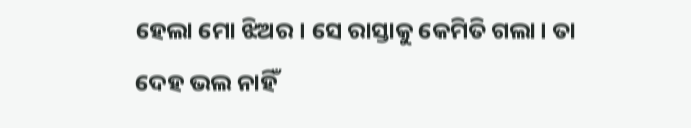ହେଲା ମୋ ଝିଅର। ସେ ରାସ୍ତାକୁ କେମିତି ଗଲା। ତା ଦେହ ଭଲ ନାହିଁ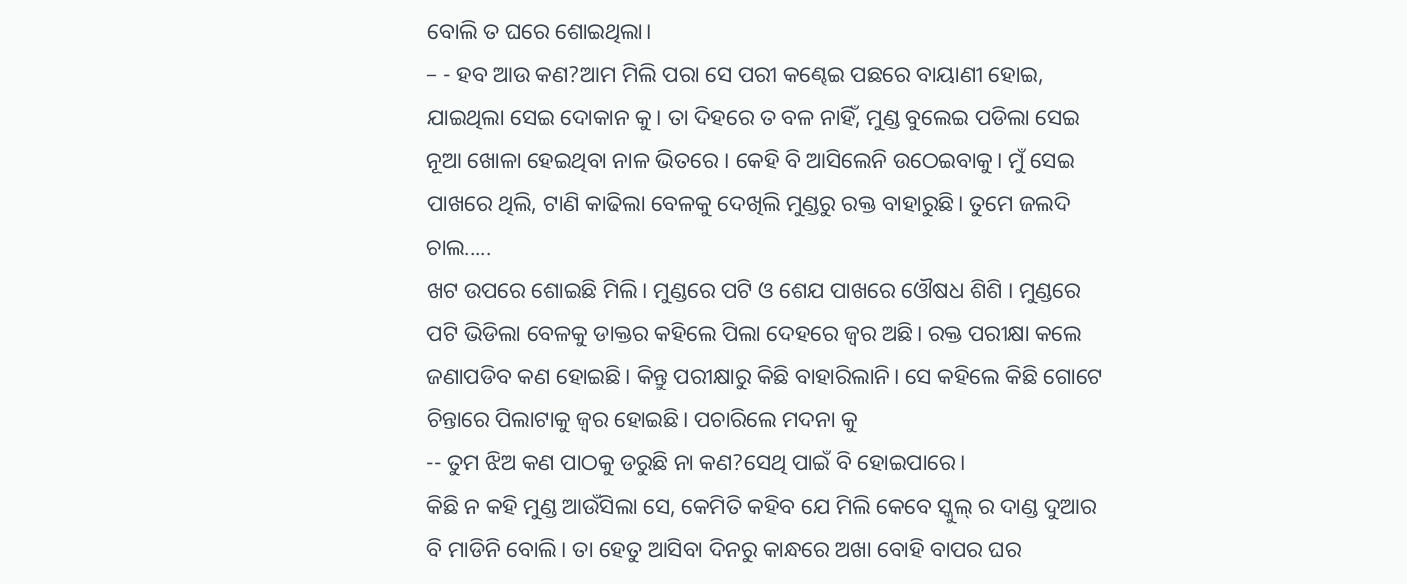ବୋଲି ତ ଘରେ ଶୋଇଥିଲା।
– - ହବ ଆଉ କଣ?ଆମ ମିଲି ପରା ସେ ପରୀ କଣ୍ଢେଇ ପଛରେ ବାୟାଣୀ ହୋଇ, ଯାଇଥିଲା ସେଇ ଦୋକାନ କୁ। ତା ଦିହରେ ତ ବଳ ନାହିଁ, ମୁଣ୍ଡ ବୁଲେଇ ପଡିଲା ସେଇ ନୂଆ ଖୋଳା ହେଇଥିବା ନାଳ ଭିତରେ । କେହି ବି ଆସିଲେନି ଉଠେଇବାକୁ। ମୁଁ ସେଇ ପାଖରେ ଥିଲି, ଟାଣି କାଢିଲା ବେଳକୁ ଦେଖିଲି ମୁଣ୍ଡରୁ ରକ୍ତ ବାହାରୁଛି। ତୁମେ ଜଲଦି ଚାଲ.....
ଖଟ ଉପରେ ଶୋଇଛି ମିଲି। ମୁଣ୍ଡରେ ପଟି ଓ ଶେଯ ପାଖରେ ଓୌଷଧ ଶିଶି । ମୁଣ୍ଡରେ ପଟି ଭିଡିଲା ବେଳକୁ ଡାକ୍ତର କହିଲେ ପିଲା ଦେହରେ ଜ୍ବର ଅଛି। ରକ୍ତ ପରୀକ୍ଷା କଲେ ଜଣାପଡିବ କଣ ହୋଇଛି। କିନ୍ତୁ ପରୀକ୍ଷାରୁ କିଛି ବାହାରିଲାନି। ସେ କହିଲେ କିଛି ଗୋଟେ ଚିନ୍ତାରେ ପିଲାଟାକୁ ଜ୍ବର ହୋଇଛି। ପଚାରିଲେ ମଦନା କୁ
-- ତୁମ ଝିଅ କଣ ପାଠକୁ ଡରୁଛି ନା କଣ?ସେଥି ପାଇଁ ବି ହୋଇପାରେ।
କିଛି ନ କହି ମୁଣ୍ଡ ଆଉଁସିଲା ସେ, କେମିତି କହିବ ଯେ ମିଲି କେବେ ସ୍କୁଲ୍ ର ଦାଣ୍ଡ ଦୁଆର ବି ମାଡିନି ବୋଲି। ତା ହେତୁ ଆସିବା ଦିନରୁ କାନ୍ଧରେ ଅଖା ବୋହି ବାପର ଘର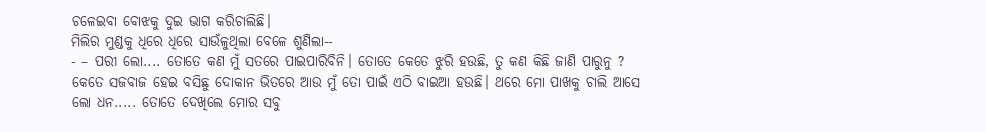ଚଳେଇବା ବୋଝକୁ ଦୁଇ ଭାଗ କରିଚାଲିଛି।
ମିଲିର ମୁଣ୍ଡକୁ ଧିରେ ଧିରେ ସାଉଁଳୁଥିଲା ବେଳେ ଶୁଣିଲା--
- – ପରୀ ଲୋ.... ତୋତେ କଣ ମୁଁ ସତରେ ପାଇପାରିବିନି। ତୋତେ କେତେ ଝୁରି ହଉଛି, ତୁ କଣ କିଛି ଜାଣି ପାରୁନୁ ? କେତେ ସଜବାଜ ହେଇ ବସିଛୁ ଦୋକାନ ଭିତରେ ଆଉ ମୁଁ ତୋ ପାଇଁ ଏଠି ବାଇଆ ହଉଛି। ଥରେ ମୋ ପାଖକୁ ଚାଲି ଆସେ ଲୋ ଧନ..... ତୋତେ ଦେଖିଲେ ମୋର ସବୁ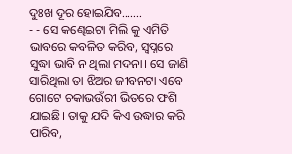ଦୁଃଖ ଦୂର ହୋଇଯିବ.......
- - ସେ କଣ୍ଢେଇଟା ମିଲି କୁ ଏମିତି ଭାବରେ କବଳିତ କରିବ, ସ୍ବପ୍ନରେ ସୁଦ୍ଧା ଭାବି ନ ଥିଲା ମଦନା। ସେ ଜାଣି ସାରିଥିଲା ତା ଝିଅର ଜୀବନଟା ଏବେ ଗୋଟେ ଚକାଭଉଁରୀ ଭିତରେ ଫଶି ଯାଇଛି। ତାକୁ ଯଦି କିଏ ଉଦ୍ଧାର କରି ପାରିବ,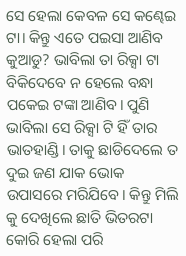ସେ ହେଲା କେବଳ ସେ କଣ୍ଢେଇ ଟା। କିନ୍ତୁ ଏତେ ପଇସା ଆଣିବ କୁଆଡୁ? ଭାବିଲା ତା ରିକ୍ସା ଟା ବିକିଦେବେ ନ ହେଲେ ବନ୍ଧା ପକେଇ ଟଙ୍କା ଆଣିବ। ପୁଣି ଭାବିଲା ସେ ରିକ୍ସା ଟି ହିଁ ତାର ଭାତହାଣ୍ଡି। ତାକୁ ଛାଡିଦେଲେ ତ ଦୁଇ ଜଣ ଯାକ ଭୋକ ଉପାସରେ ମରିଯିବେ। କିନ୍ତୁ ମିଲି କୁ ଦେଖିଲେ ଛାତି ଭିତରଟା କୋରି ହେଲା ପରି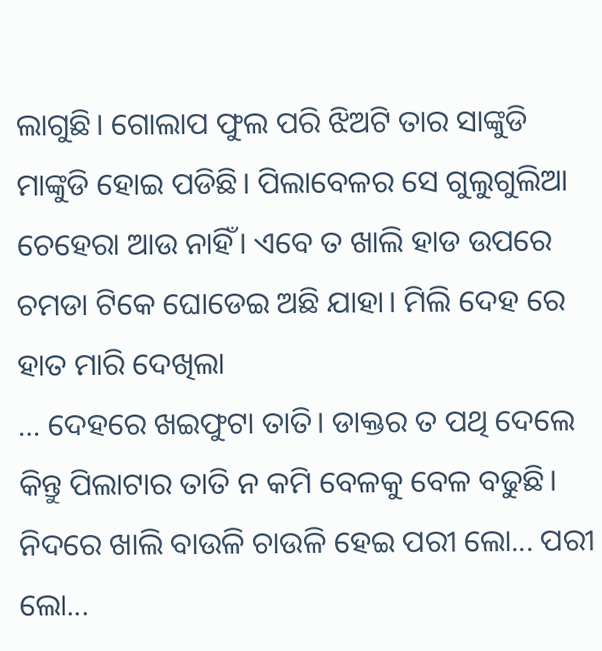ଲାଗୁଛି। ଗୋଲାପ ଫୁଲ ପରି ଝିଅଟି ତାର ସାଙ୍କୁଡି ମାଙ୍କୁଡି ହୋଇ ପଡିଛି। ପିଲାବେଳର ସେ ଗୁଲୁଗୁଲିଆ ଚେହେରା ଆଉ ନାହିଁ। ଏବେ ତ ଖାଲି ହାଡ ଉପରେ ଚମଡା ଟିକେ ଘୋଡେଇ ଅଛି ଯାହା। ମିଲି ଦେହ ରେ ହାତ ମାରି ଦେଖିଲା
… ଦେହରେ ଖଇଫୁଟା ତାତି। ଡାକ୍ତର ତ ପଥି ଦେଲେ କିନ୍ତୁ ପିଲାଟାର ତାତି ନ କମି ବେଳକୁ ବେଳ ବଢୁଛି। ନିଦରେ ଖାଲି ବାଉଳି ଚାଉଳି ହେଇ ପରୀ ଲୋ... ପରୀ ଲୋ...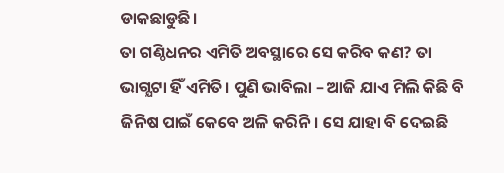ଡାକଛାଡୁଛି।
ତା ଗଣ୍ଠିଧନର ଏମିତି ଅବସ୍ଥାରେ ସେ କରିବ କଣ? ତା ଭାଗ୍ଯଟା ହିଁ ଏମିତି। ପୁଣି ଭାବିଲା – ଆଜି ଯାଏ ମିଲି କିଛି ବି ଜିନିଷ ପାଇଁ କେବେ ଅଳି କରିନି। ସେ ଯାହା ବି ଦେଇଛି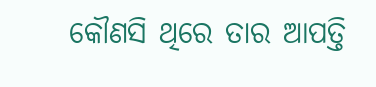କୌଣସି ଥିରେ ତାର ଆପତ୍ତି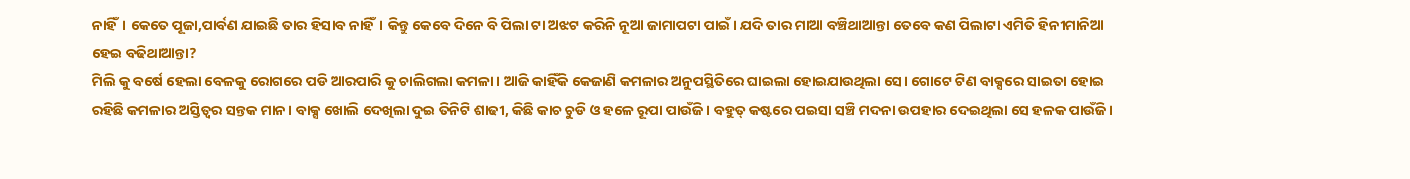ନାହିଁ। କେତେ ପୂଜା,ପାର୍ବଣ ଯାଇଛି ତାର ହିସାବ ନାହିଁ। କିନ୍ତୁ କେବେ ଦିନେ ବି ପିଲା ଟା ଅଝଟ କରିନି ନୂଆ ଜାମାପଟା ପାଇଁ। ଯଦି ତାର ମାଆ ବଞ୍ଚିଥାଆନ୍ତା ତେବେ କଣ ପିଲାଟା ଏମିତି ହିନୀମାନିଆ ହେଇ ବଢିଥାଆନ୍ତା?
ମିଲି କୁ ବର୍ଷେ ହେଲା ବେଳକୁ ରୋଗରେ ପଡି ଆରପାରି କୁ ଚାଲିଗଲା କମଳା। ଆଜି କାହିଁକି କେଜାଣି କମଳାର ଅନୁପସ୍ଥିତିରେ ଘାଇଲା ହୋଇଯାଉଥିଲା ସେ। ଗୋଟେ ଟିଣ ବାକ୍ସରେ ସାଇତା ହୋଇ ରହିଛି କମଳାର ଅସ୍ତିତ୍ବର ସନ୍ତକ ମାନ। ବାକ୍ସ ଖୋଲି ଦେଖିଲା ଦୁଇ ତିନିଟି ଶାଢୀ, କିଛି କାଚ ଚୁଡି ଓ ହଳେ ରୂପା ପାଉଁଜି। ବହୁତ୍ କଷ୍ଟରେ ପଇସା ସଞ୍ଚି ମଦନା ଉପହାର ଦେଇଥିଲା ସେ ହଳକ ପାଉଁଜି।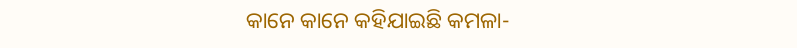କାନେ କାନେ କହିଯାଇଛି କମଳା-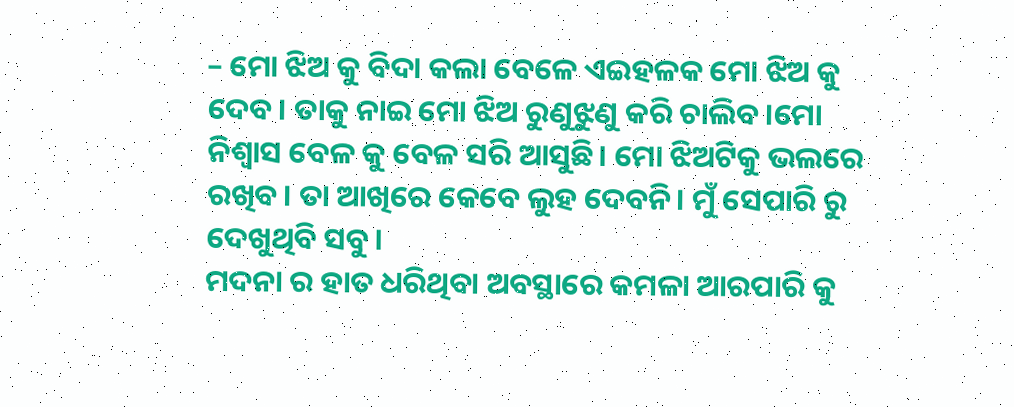– ମୋ ଝିଅ କୁ ବିଦା କଲା ବେଳେ ଏଇହଳକ ମୋ ଝିଅ କୁ ଦେବ। ତାକୁ ନାଇ ମୋ ଝିଅ ରୁଣୁଝୁଣୁ କରି ଚାଲିବ।ମୋ ନିଶ୍ବାସ ବେଳ କୁ ବେଳ ସରି ଆସୁଛି। ମୋ ଝିଅଟିକୁ ଭଲରେ ରଖିବ। ତା ଆଖିରେ କେବେ ଲୁହ ଦେବନି। ମୁଁ ସେପାରି ରୁ ଦେଖୁଥିବି ସବୁ।
ମଦନା ର ହାତ ଧରିଥିବା ଅବସ୍ଥାରେ କମଳା ଆରପାରି କୁ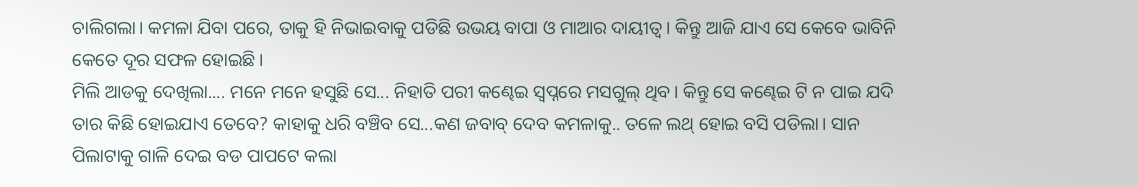ଚାଲିଗଲା। କମଳା ଯିବା ପରେ, ତାକୁ ହି ନିଭାଇବାକୁ ପଡିଛି ଉଭୟ ବାପା ଓ ମାଆର ଦାୟୀତ୍ବ। କିନ୍ତୁ ଆଜି ଯାଏ ସେ କେବେ ଭାବିନି କେତେ ଦୂର ସଫଳ ହୋଇଛି।
ମିଲି ଆଡକୁ ଦେଖିଲା.... ମନେ ମନେ ହସୁଛି ସେ... ନିହାତି ପରୀ କଣ୍ଢେଇ ସ୍ବପ୍ନରେ ମସଗୁଲ୍ ଥିବ। କିନ୍ତୁ ସେ କଣ୍ଢେଇ ଟି ନ ପାଇ ଯଦି ତାର କିଛି ହୋଇଯାଏ ତେବେ? କାହାକୁ ଧରି ବଞ୍ଚିବ ସେ...କଣ ଜବାବ୍ ଦେବ କମଳାକୁ.. ତଳେ ଲଥ୍ ହୋଇ ବସି ପଡିଲା। ସାନ ପିଲାଟାକୁ ଗାଳି ଦେଇ ବଡ ପାପଟେ କଲା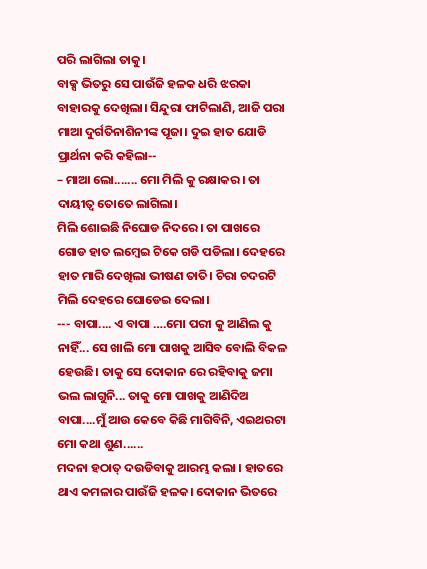ପରି ଲାଗିଲା ତାକୁ।
ବାକ୍ସ ଭିତରୁ ସେ ପାଉଁଜି ହଳକ ଧରି ଝରକା ବାହାରକୁ ଦେଖିଲା। ସିନ୍ଦୁରା ଫାଟିଲାଣି, ଆଜି ପରା ମାଆ ଦୁର୍ଗତିନାଶିନୀଙ୍କ ପୂଜା। ଦୁଇ ହାତ ଯୋଡି ପ୍ରାର୍ଥନା କରି କହିଲା--
– ମାଆ ଲୋ....... ମୋ ମିଲି କୁ ରକ୍ଷାକର। ତା ଦାୟୀତ୍ବ ତୋତେ ଲାଗିଲା।
ମିଲି ଶୋଇଛି ନିଘୋଡ ନିଦରେ। ତା ପାଖରେ ଗୋଡ ହାତ ଲମ୍ବେଇ ଟିକେ ଗଡି ପଡିଲା। ଦେହରେ ହାତ ମାରି ଦେଖିଲା ଭୀଷଣ ତାତି। ଚିରା ଚଦରଟି ମିଲି ଦେହରେ ଘୋଡେଇ ଦେଲା।
--- ବାପା.... ଏ ବାପା ….ମୋ ପରୀ କୁ ଆଣିଲ କୁ ନାହିଁ... ସେ ଖାଲି ମୋ ପାଖକୁ ଆସିବ ବୋଲି ବିକଳ ହେଉଛି। ତାକୁ ସେ ଦୋକାନ ରେ ରହିବାକୁ ଜମା ଭଲ ଲାଗୁନି... ତାକୁ ମୋ ପାଖକୁ ଆଣିଦିଅ ବାପା....ମୁଁ ଆଉ କେବେ କିଛି ମାଗିବିନି, ଏଇଥରଟା ମୋ କଥା ଶୁଣ......
ମଦନା ହଠାତ୍ ଦଉଡିବାକୁ ଆରମ୍ଭ କଲା । ହାତରେ ଥାଏ କମଳାର ପାଉଁଜି ହଳକ। ଦୋକାନ ଭିତରେ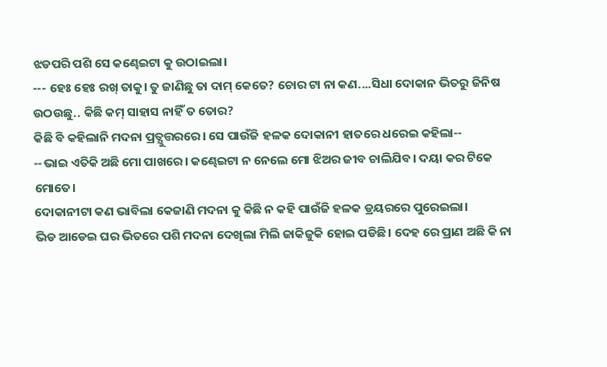ଝଡପରି ପଶି ସେ କଣ୍ଢେଇଟା କୁ ଉଠାଇଲା।
--- ହେଃ ହେଃ ରଖ୍ ତାକୁ। ତୁ ଜାଣିଛୁ ତା ଦାମ୍ କେତେ? ଚୋର ଟା ନା କଣ....ସିଧା ଦୋକାନ ଭିତରୁ ଜିନିଷ ଉଠଉଛୁ.. କିଛି କମ୍ ସାହାସ ନାହିଁ ତ ତୋର?
କିଛି ବି କହିଲାନି ମଦନା ପ୍ରତ୍ଯୁତ୍ତରରେ। ସେ ପାଉଁଜି ହଳକ ଦୋକାନୀ ହାତରେ ଧରେଇ କହିଲା--
--ଭାଇ ଏତିକି ଅଛି ମୋ ପାଖରେ। କଣ୍ଢେଇଟା ନ ନେଲେ ମୋ ଝିଅର ଜୀବ ଚାଲିଯିବ। ଦୟା କର ଟିକେ ମୋତେ।
ଦୋକାନୀଟା କଣ ଭାବିଲା କେଜାଣି ମଦନା କୁ କିଛି ନ କହି ପାଉଁଜି ହଳକ ଡ୍ରୟରରେ ପୁରେଇଲା।
ଭିଡ ଆଡେଇ ଘର ଭିତରେ ପଶି ମଦନା ଦେଖିଲା ମିଲି ଜାକିଜୁକି ହୋଇ ପଡିଛି। ଦେହ ରେ ପ୍ରାଣ ଅଛି କି ନା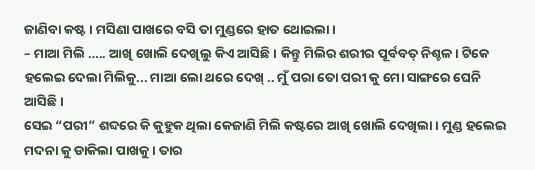ଜାଣିବା କଷ୍ଟ। ମସିଣା ପାଖରେ ବସି ତା ମୁଣ୍ଡରେ ହାତ ଥୋଇଲା।
– ମାଆ ମିଲି ….. ଆଖି ଖୋଲି ଦେଖିଲୁ କିଏ ଆସିଛି। କିନ୍ତୁ ମିଲିର ଶରୀର ପୂର୍ବବତ୍ ନିଶ୍ଚଳ। ଟିକେ ହଲେଇ ଦେଲା ମିଲିକୁ... ମାଆ ଲୋ ଥରେ ଦେଖ୍ .. ମୁଁ ପରା ତୋ ପରୀ କୁ ମୋ ସାଙ୍ଗରେ ଘେନି ଆସିଛି।
ସେଇ “ପରୀ” ଶବ୍ଦରେ କି କୁହୁକ ଥିଲା କେଜାଣି ମିଲି କଷ୍ଟରେ ଆଖି ଖୋଲି ଦେଖିଲା। ମୁଣ୍ଡ ହଲେଇ ମଦନା କୁ ଡାକିଲା ପାଖକୁ। ତାର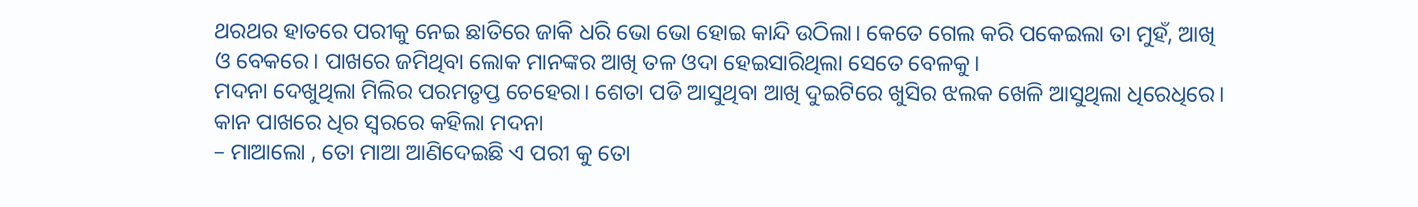ଥରଥର ହାତରେ ପରୀକୁ ନେଇ ଛାତିରେ ଜାକି ଧରି ଭୋ ଭୋ ହୋଇ କାନ୍ଦି ଉଠିଲା। କେତେ ଗେଲ କରି ପକେଇଲା ତା ମୁହଁ, ଆଖି ଓ ବେକରେ। ପାଖରେ ଜମିଥିବା ଲୋକ ମାନଙ୍କର ଆଖି ତଳ ଓଦା ହେଇସାରିଥିଲା ସେତେ ବେଳକୁ।
ମଦନା ଦେଖୁଥିଲା ମିଲିର ପରମତୃପ୍ତ ଚେହେରା। ଶେତା ପଡି ଆସୁଥିବା ଆଖି ଦୁଇଟିରେ ଖୁସିର ଝଲକ ଖେଳି ଆସୁଥିଲା ଧିରେଧିରେ।
କାନ ପାଖରେ ଧିର ସ୍ବରରେ କହିଲା ମଦନା
– ମାଆଲୋ , ତୋ ମାଆ ଆଣିଦେଇଛି ଏ ପରୀ କୁ ତୋ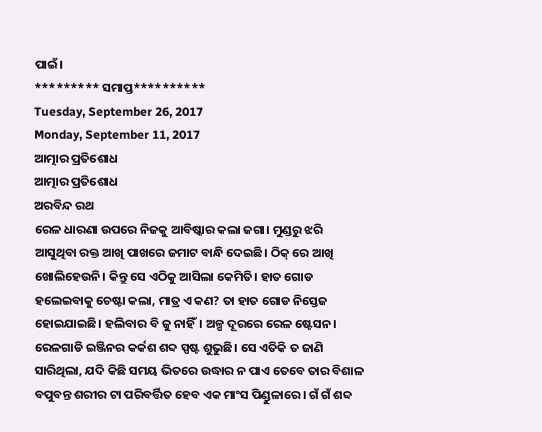ପାଇଁ।
********* ସମାପ୍ତ**********
Tuesday, September 26, 2017
Monday, September 11, 2017
ଆତ୍ମାର ପ୍ରତିଶୋଧ
ଆତ୍ମାର ପ୍ରତିଶୋଧ
ଅରବିନ୍ଦ ରଥ
ରେଳ ଧାରଣା ଉପରେ ନିଜକୁ ଆବିଷ୍କାର କଲା ଜଗା। ମୁଣ୍ଡରୁ ଝରି ଆସୁଥିବା ରକ୍ତ ଆଖି ପାଖରେ ଜମାଟ ବାନ୍ଧି ଦେଇଛି। ଠିକ୍ ରେ ଆଖି ଖୋଲିହେଉନି। କିନ୍ତୁ ସେ ଏଠିକୁ ଆସିଲା କେମିତି। ହାତ ଗୋଡ ହଲେଇବାକୁ ଚେଷ୍ଟା କଲା, ମାତ୍ର ଏ କଣ? ତା ହାତ ଗୋଡ ନିସ୍ତେଜ ହୋଇଯାଇଛି। ହଲିବାର ବି ଜୁ ନାହିଁ। ଅଳ୍ପ ଦୂରରେ ରେଳ ଷ୍ଟେସନ। ରେଳଗାଡି ଇଞ୍ଜିନର କର୍କଶ ଶବ୍ଦ ସ୍ପଷ୍ଟ ଶୁଭୁଛି। ସେ ଏତିକି ତ ଜାଣି ସାରିଥିଲା, ଯଦି କିଛି ସମୟ ଭିତରେ ଉଦ୍ଧାର ନ ପାଏ ତେବେ ତାର ବିଶାଳ ବପୁବନ୍ତ ଶରୀର ଟା ପରିବର୍ତ୍ତିତ ହେବ ଏକ ମାଂସ ପିଣ୍ଡୁଳାରେ। ଗଁ ଗଁ ଶବ୍ଦ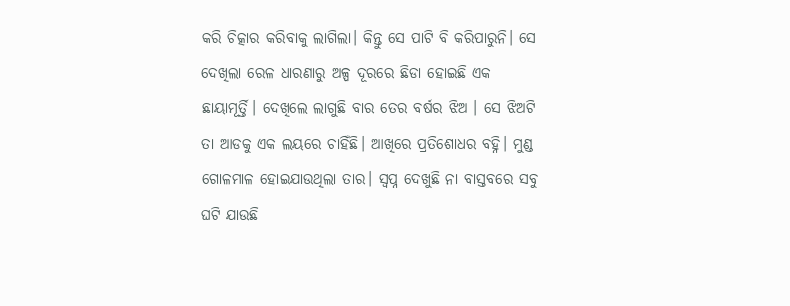କରି ଚିତ୍କାର କରିବାକୁ ଲାଗିଲା। କିନ୍ତୁ ସେ ପାଟି ବି କରିପାରୁନି। ସେ ଦେଖିଲା ରେଳ ଧାରଣାରୁ ଅଳ୍ପ ଦୂରରେ ଛିଡା ହୋଇଛି ଏକ ଛାୟାମୂର୍ତ୍ତି। ଦେଖିଲେ ଲାଗୁଛି ବାର ତେର ବର୍ଷର ଝିଅ । ସେ ଝିଅଟି ତା ଆଡକୁ ଏକ ଲୟରେ ଚାହିଁଛି। ଆଖିରେ ପ୍ରତିଶୋଧର ବହ୍ନି। ମୁଣ୍ଡ ଗୋଳମାଳ ହୋଇଯାଉଥିଲା ତାର। ସ୍ବପ୍ନ ଦେଖୁଛି ନା ବାସ୍ତବରେ ସବୁ ଘଟି ଯାଉଛି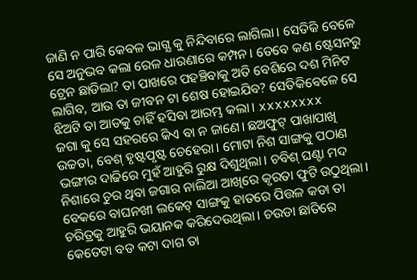ଜାଣି ନ ପାରି କେବଳ ଭାଗ୍ଯ କୁ ନିନ୍ଦିବାରେ ଲାଗିଲା। ସେତିକି ବେଳେ ସେ ଅନୁଭବ କଲା ରେଳ ଧାରଣାରେ କମ୍ପନ। ତେବେ କଣ ଷ୍ଟେସନରୁ ଟ୍ରେନ ଛାଡିଲା? ତା ପାଖରେ ପହଞ୍ଚିବାକୁ ଅତି ବେଶିରେ ଦଶ ମିନିଟ ଲାଗିବ, ଆଉ ତା ଜୀବନ ଟା ଶେଷ ହୋଇଯିବ? ସେତିକିବେଳେ ସେ ଝିଅଟି ତା ଆଡକୁ ଚାହିଁ ହସିବା ଆରମ୍ଭ କଲା। xxxxxxxx
ଜଗା କୁ ସେ ସହରରେ କିଏ ବା ନ ଜାଣେ। ଛଅଫୁଟ୍ ପାଖାପାଖି ଉଚ୍ଚତା, ବେଶ୍ ହୃଷ୍ଟପୃଷ୍ଟ ଚେହେରା। ମୋଟା ନିଶ ସାଙ୍ଗକୁ ପଠାଣ ଭଙ୍ଗୀର ଦାଢିରେ ମୁହଁ ଆହୁରି ରୁକ୍ଷ ଦିଶୁଥିଲା। ଚବିଶ୍ ଘଣ୍ଟା ମଦ ନିଶାରେ ଚୁର ଥିବା ଜଗାର ନାଲିଆ ଆଖିରେ କୃରତା ଫୁଟି ଉଠୁଥିଲା। ବେକରେ ବାଘନଖୀ ଲକେଟ୍ ସାଙ୍ଗକୁ ହାତରେ ପିତ୍ତଳ କଡା ତା ଚରିତ୍ରକୁ ଆହୁରି ଭୟାନକ କରିଦେଉଥିଲା। ଚଉଡା ଛାତିରେ କେତେଟା ବଡ କଟା ଦାଗ ତା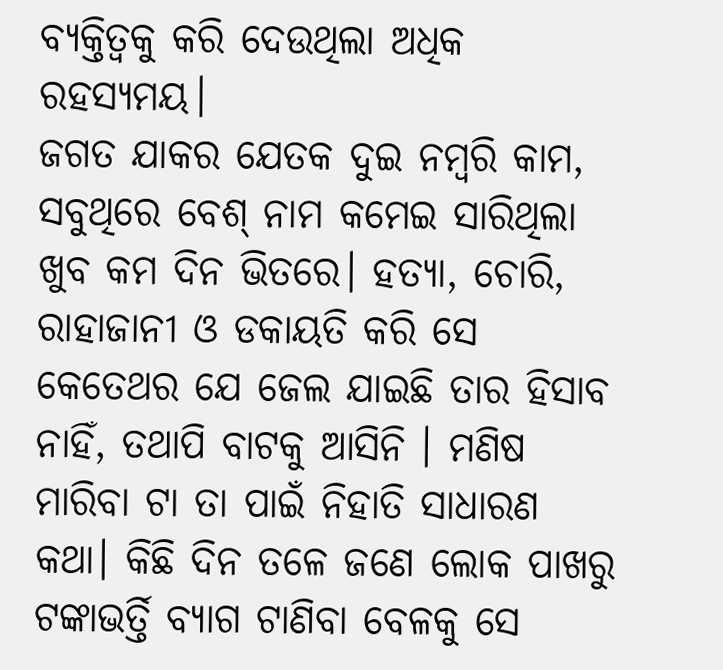ବ୍ଯକ୍ତିତ୍ବକୁ କରି ଦେଉଥିଲା ଅଧିକ ରହସ୍ଯମୟ।
ଜଗତ ଯାକର ଯେତକ ଦୁଇ ନମ୍ବରି କାମ, ସବୁଥିରେ ବେଶ୍ ନାମ କମେଇ ସାରିଥିଲା ଖୁବ କମ ଦିନ ଭିତରେ। ହତ୍ଯା, ଚୋରି, ରାହାଜାନୀ ଓ ଡକାୟତି କରି ସେ କେତେଥର ଯେ ଜେଲ ଯାଇଛି ତାର ହିସାବ ନାହିଁ, ତଥାପି ବାଟକୁ ଆସିନି । ମଣିଷ ମାରିବା ଟା ତା ପାଇଁ ନିହାତି ସାଧାରଣ କଥା। କିଛି ଦିନ ତଳେ ଜଣେ ଲୋକ ପାଖରୁ ଟଙ୍କାଭର୍ତ୍ତି ବ୍ଯାଗ ଟାଣିବା ବେଳକୁ ସେ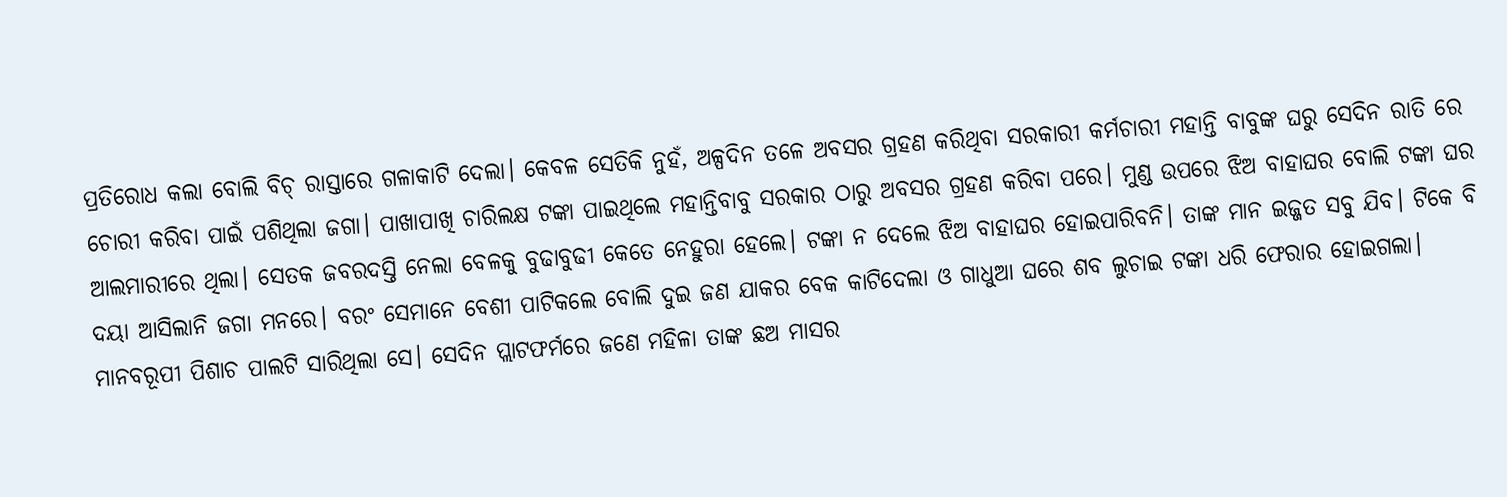ପ୍ରତିରୋଧ କଲା ବୋଲି ବିଚ୍ ରାସ୍ତାରେ ଗଳାକାଟି ଦେଲା। କେବଳ ସେତିକି ନୁହଁ, ଅଳ୍ପଦିନ ତଳେ ଅବସର ଗ୍ରହଣ କରିଥିବା ସରକାରୀ କର୍ମଚାରୀ ମହାନ୍ତି ବାବୁଙ୍କ ଘରୁ ସେଦିନ ରାତି ରେ ଚୋରୀ କରିବା ପାଇଁ ପଶିଥିଲା ଜଗା। ପାଖାପାଖି ଚାରିଲକ୍ଷ ଟଙ୍କା ପାଇଥିଲେ ମହାନ୍ତିବାବୁ ସରକାର ଠାରୁ ଅବସର ଗ୍ରହଣ କରିବା ପରେ। ମୁଣ୍ଡ ଉପରେ ଝିଅ ବାହାଘର ବୋଲି ଟଙ୍କା ଘର ଆଲମାରୀରେ ଥିଲା। ସେତକ ଜବରଦସ୍ତି ନେଲା ବେଳକୁ ବୁଢାବୁଢୀ କେତେ ନେହୁରା ହେଲେ। ଟଙ୍କା ନ ଦେଲେ ଝିଅ ବାହାଘର ହୋଇପାରିବନି। ତାଙ୍କ ମାନ ଇଜ୍ଜତ ସବୁ ଯିବ। ଟିକେ ବି ଦୟା ଆସିଲାନି ଜଗା ମନରେ। ବରଂ ସେମାନେ ବେଶୀ ପାଟିକଲେ ବୋଲି ଦୁଇ ଜଣ ଯାକର ବେକ କାଟିଦେଲା ଓ ଗାଧୁଆ ଘରେ ଶବ ଲୁଚାଇ ଟଙ୍କା ଧରି ଫେରାର ହୋଇଗଲା। ମାନବରୂପୀ ପିଶାଚ ପାଲଟି ସାରିଥିଲା ସେ। ସେଦିନ ପ୍ଲାଟଫର୍ମରେ ଜଣେ ମହିଳା ତାଙ୍କ ଛଅ ମାସର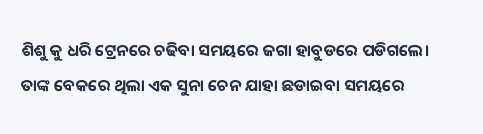ଶିଶୁ କୁ ଧରି ଟ୍ରେନରେ ଚଢିବା ସମୟରେ ଜଗା ହାବୁଡରେ ପଡିଗଲେ। ତାଙ୍କ ବେକରେ ଥିଲା ଏକ ସୁନା ଚେନ ଯାହା ଛଡାଇବା ସମୟରେ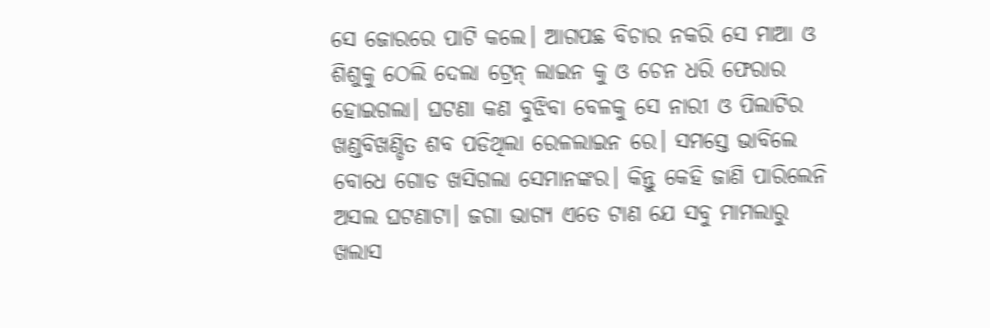ସେ ଜୋରରେ ପାଟି କଲେ। ଆଗପଛ ବିଚାର ନକରି ସେ ମାଆ ଓ ଶିଶୁକୁ ଠେଲି ଦେଲା ଟ୍ରେନ୍ ଲାଇନ କୁ ଓ ଚେନ ଧରି ଫେରାର ହୋଇଗଲା। ଘଟଣା କଣ ବୁଝିବା ବେଳକୁ ସେ ନାରୀ ଓ ପିଲାଟିର ଖଣ୍ଡବିଖଣ୍ଡିତ ଶବ ପଡିଥିଲା ରେଳଲାଇନ ରେ। ସମସ୍ତେ ଭାବିଲେ ବୋଧେ ଗୋଡ ଖସିଗଲା ସେମାନଙ୍କର। କିନ୍ତୁ କେହି ଜାଣି ପାରିଲେନି ଅସଲ ଘଟଣାଟା। ଜଗା ଭାଗ୍ଯ ଏତେ ଟାଣ ଯେ ସବୁ ମାମଲାରୁ ଖଲାସ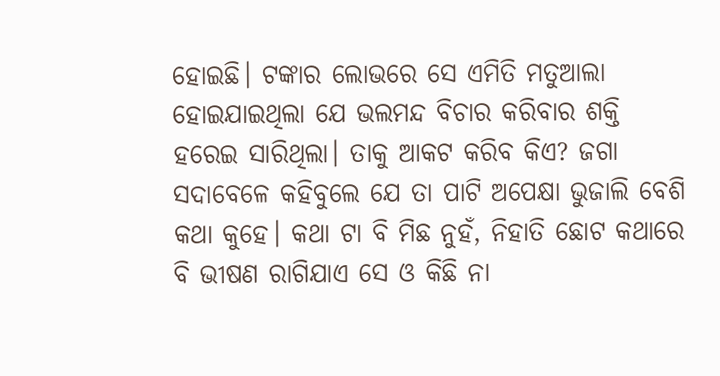ହୋଇଛି। ଟଙ୍କାର ଲୋଭରେ ସେ ଏମିତି ମତୁଆଲା ହୋଇଯାଇଥିଲା ଯେ ଭଲମନ୍ଦ ବିଚାର କରିବାର ଶକ୍ତି ହରେଇ ସାରିଥିଲା। ତାକୁ ଆକଟ କରିବ କିଏ? ଜଗା ସଦାବେଳେ କହିବୁଲେ ଯେ ତା ପାଟି ଅପେକ୍ଷା ଭୁଜାଲି ବେଶି କଥା କୁହେ। କଥା ଟା ବି ମିଛ ନୁହଁ, ନିହାତି ଛୋଟ କଥାରେ ବି ଭୀଷଣ ରାଗିଯାଏ ସେ ଓ କିଛି ନା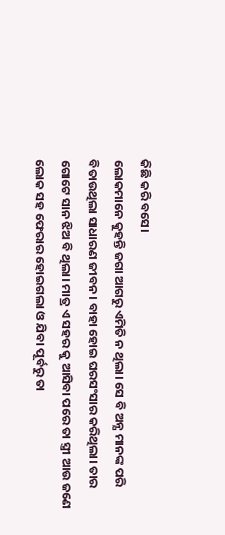କିଛି କରି ବସେ।
ଲୋକମାନେ କୁହନ୍ତି ଜଗା ଆଗରୁ ଏମିତି ନ ଥିଲା। ସେ ବି ଅନ୍ଯ ମାନଙ୍କ ପରି ବିତାଉଥିଲା ସାଧାରଣ ଜୀବନ। ବାହା ହୋଇ ଘରସଂସାର କରିଥିଲା। ତାର ଗୋଟେ ସାନ ଝିଅ ବି ଥିଲା। ମାତ୍ର ଏ ସହର କୁ ଆସିବା ପରେ ତା ସ୍ତ୍ରୀ ଆଉ ଜଣେ ଲୋକ ସହ ଫେରାର ହୋଇଗଲା ଓ ଯିବା ପୂର୍ବରୁ ତା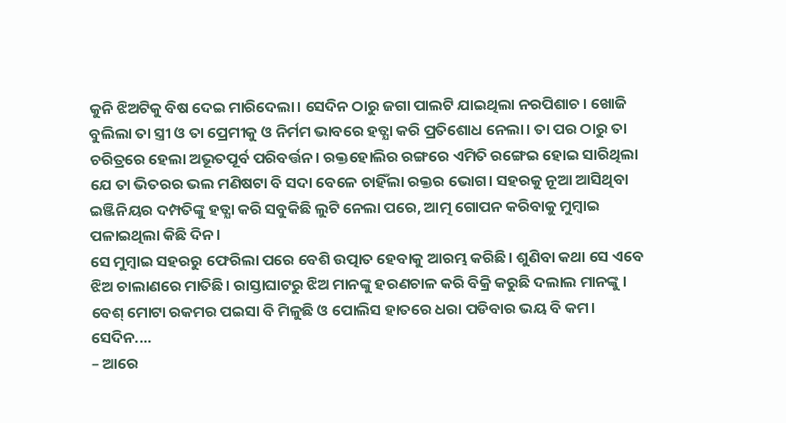କୁନି ଝିଅଟିକୁ ବିଷ ଦେଇ ମାରିଦେଲା। ସେଦିନ ଠାରୁ ଜଗା ପାଲଟି ଯାଇଥିଲା ନରପିଶାଚ। ଖୋଜି ବୁଲିଲା ତା ସ୍ତ୍ରୀ ଓ ତା ପ୍ରେମୀକୁ ଓ ନିର୍ମମ ଭାବରେ ହତ୍ଯା କରି ପ୍ରତିଶୋଧ ନେଲା। ତା ପର ଠାରୁ ତା ଚରିତ୍ରରେ ହେଲା ଅଭୂତପୂର୍ବ ପରିବର୍ତ୍ତନ। ରକ୍ତହୋଲିର ରଙ୍ଗରେ ଏମିତି ରଙ୍ଗେଇ ହୋଇ ସାରିଥିଲା ଯେ ତା ଭିତରର ଭଲ ମଣିଷଟା ବି ସଦା ବେଳେ ଚାହିଁଲା ରକ୍ତର ଭୋଗ। ସହରକୁ ନୂଆ ଆସିଥିବା ଇଞ୍ଜିନିୟର ଦମ୍ପତିଙ୍କୁ ହତ୍ଯା କରି ସବୁକିଛି ଲୁଟି ନେଲା ପରେ, ଆତ୍ମ ଗୋପନ କରିବାକୁ ମୁମ୍ବାଇ ପଳାଇଥିଲା କିଛି ଦିନ।
ସେ ମୁମ୍ବାଇ ସହରରୁ ଫେରିଲା ପରେ ବେଶି ଉତ୍ପାତ ହେବାକୁ ଆରମ୍ଭ କରିଛି। ଶୁଣିବା କଥା ସେ ଏବେ ଝିଅ ଚାଲାଣରେ ମାତିଛି। ରାସ୍ତାଘାଟରୁ ଝିଅ ମାନଙ୍କୁ ହରଣଚାଳ କରି ବିକ୍ରି କରୁଛି ଦଲାଲ ମାନଙ୍କୁ । ବେଶ୍ ମୋଟା ରକମର ପଇସା ବି ମିଳୁଛି ଓ ପୋଲିସ ହାତରେ ଧରା ପଡିବାର ଭୟ ବି କମ।
ସେଦିନ....
– ଆରେ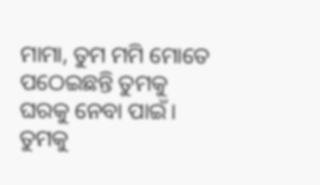ମାମା, ତୁମ ମମି ମୋତେ ପଠେଇଛନ୍ତି ତୁମକୁ ଘରକୁ ନେବା ପାଇଁ। ତୁମକୁ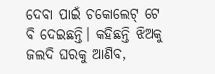ଦେବା ପାଇଁ ଚକୋଲେଟ୍ ଟେ ବି ଦେଇଛନ୍ତି। କହିଛନ୍ତି ଝିଅକୁ ଜଲଦି ଘରକୁ ଆଣିବ,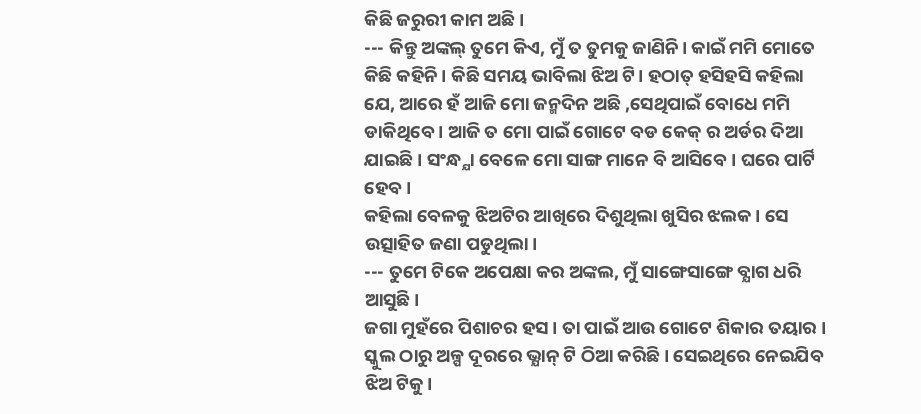କିଛି ଜରୁରୀ କାମ ଅଛି।
--- କିନ୍ତୁ ଅଙ୍କଲ୍ ତୁମେ କିଏ, ମୁଁ ତ ତୁମକୁ ଜାଣିନି। କାଇଁ ମମି ମୋତେ କିଛି କହିନି। କିଛି ସମୟ ଭାବିଲା ଝିଅ ଟି। ହଠାତ୍ ହସିହସି କହିଲା ଯେ, ଆରେ ହଁ ଆଜି ମୋ ଜନ୍ମଦିନ ଅଛି ,ସେଥିପାଇଁ ବୋଧେ ମମି ଡାକିଥିବେ । ଆଜି ତ ମୋ ପାଇଁ ଗୋଟେ ବଡ କେକ୍ ର ଅର୍ଡର ଦିଆ ଯାଇଛି। ସଂନ୍ଧ୍ଯା ବେଳେ ମୋ ସାଙ୍ଗ ମାନେ ବି ଆସିବେ। ଘରେ ପାର୍ଟି ହେବ।
କହିଲା ବେଳକୁ ଝିଅଟିର ଆଖିରେ ଦିଶୁଥିଲା ଖୁସିର ଝଲକ। ସେ ଉତ୍ସାହିତ ଜଣା ପଡୁଥିଲା।
--- ତୁମେ ଟିକେ ଅପେକ୍ଷା କର ଅଙ୍କଲ, ମୁଁ ସାଙ୍ଗେସାଙ୍ଗେ ବ୍ଯାଗ ଧରି ଆସୁଛି।
ଜଗା ମୁହଁରେ ପିଶାଚର ହସ। ତା ପାଇଁ ଆଉ ଗୋଟେ ଶିକାର ତୟାର । ସ୍କୁଲ ଠାରୁ ଅଳ୍ପ ଦୂରରେ ଭ୍ଯାନ୍ ଟି ଠିଆ କରିଛି। ସେଇଥିରେ ନେଇଯିବ ଝିଅ ଟିକୁ।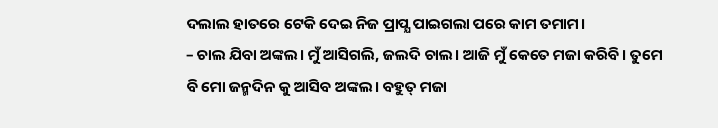ଦଲାଲ ହାତରେ ଟେକି ଦେଇ ନିଜ ପ୍ରାପ୍ଯ ପାଇଗଲା ପରେ କାମ ତମାମ।
– ଚାଲ ଯିବା ଅଙ୍କଲ। ମୁଁ ଆସିଗଲି, ଜଲଦି ଚାଲ। ଆଜି ମୁଁ କେତେ ମଜା କରିବି। ତୁମେ ବି ମୋ ଜନ୍ମଦିନ କୁ ଆସିବ ଅଙ୍କଲ। ବହୁତ୍ ମଜା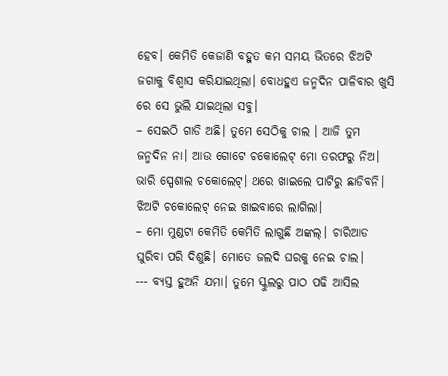ହେବ। କେମିତି କେଜାଣି ବହୁତ କମ ସମୟ ଭିତରେ ଝିଅଟି ଜଗାକୁ ବିଶ୍ବାସ କରିଯାଇଥିଲା। ବୋଧହୁଏ ଜନ୍ମଦିନ ପାଳିବାର ଖୁସି ରେ ସେ ଭୁଲି ଯାଇଥିଲା ସବୁ।
– ସେଇଠି ଗାଡି ଅଛି। ତୁମେ ସେଠିକୁ ଚାଲ । ଆଜି ତୁମ ଜନ୍ମଦିନ ନା। ଆଉ ଗୋଟେ ଚକୋଲେଟ୍ ମୋ ତରଫରୁ ନିଅ। ଭାରି ସ୍ପେଶାଲ ଚକୋଲେଟ୍। ଥରେ ଖାଇଲେ ପାଟିରୁ ଛାଡିବନି।
ଝିଅଟି ଚକୋଲେଟ୍ ନେଇ ଖାଇବାରେ ଲାଗିଲା।
– ମୋ ମୁଣ୍ଡଟା କେମିତି କେମିତି ଲାଗୁଛି ଅଙ୍କଲ୍। ଚାରିଆଡ ଘୁରିବା ପରି ଦିଶୁଛି। ମୋତେ ଜଲଦି ଘରକୁ ନେଇ ଚାଲ।
--- ବ୍ଯସ୍ତ ହୁଅନି ଯମା। ତୁମେ ସ୍କୁଲରୁ ପାଠ ପଢି ଆସିଲ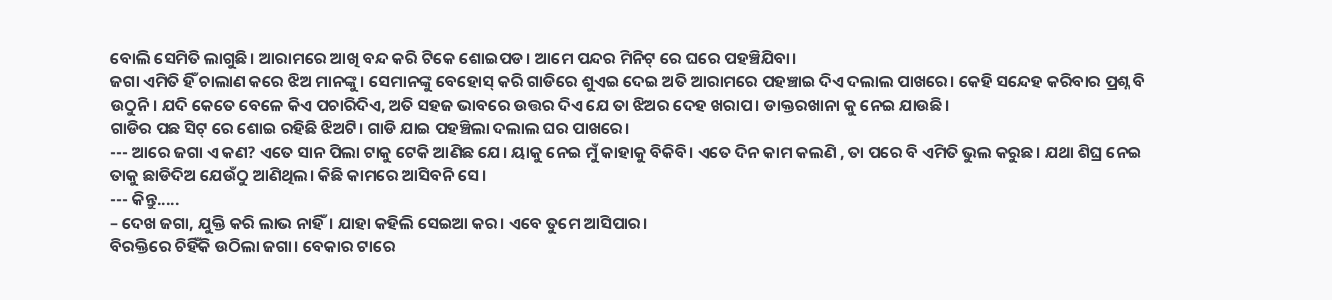ବୋଲି ସେମିତି ଲାଗୁଛି। ଆରାମରେ ଆଖି ବନ୍ଦ କରି ଟିକେ ଶୋଇପଡ। ଆମେ ପନ୍ଦର ମିନିଟ୍ ରେ ଘରେ ପହଞ୍ଚିଯିବା।
ଜଗା ଏମିତି ହିଁ ଚାଲାଣ କରେ ଝିଅ ମାନଙ୍କୁ। ସେମାନଙ୍କୁ ବେହୋସ୍ କରି ଗାଡିରେ ଶୁଏଇ ଦେଇ ଅତି ଆରାମରେ ପହଞ୍ଚାଇ ଦିଏ ଦଲାଲ ପାଖରେ। କେହି ସନ୍ଦେହ କରିବାର ପ୍ରଶ୍ନ ବି ଉଠୁନି। ଯଦି କେତେ ବେଳେ କିଏ ପଚାରିଦିଏ, ଅତି ସହଜ ଭାବରେ ଉତ୍ତର ଦିଏ ଯେ ତା ଝିଅର ଦେହ ଖରାପ। ଡାକ୍ତରଖାନା କୁ ନେଇ ଯାଉଛି।
ଗାଡିର ପଛ ସିଟ୍ ରେ ଶୋଇ ରହିଛି ଝିଅଟି। ଗାଡି ଯାଇ ପହଞ୍ଚିଲା ଦଲାଲ ଘର ପାଖରେ।
--- ଆରେ ଜଗା ଏ କଣ? ଏତେ ସାନ ପିଲା ଟାକୁ ଟେକି ଆଣିଛ ଯେ। ୟାକୁ ନେଇ ମୁଁ କାହାକୁ ବିକିବି। ଏତେ ଦିନ କାମ କଲଣି , ତା ପରେ ବି ଏମିତି ଭୁଲ କରୁଛ। ଯଥା ଶିଘ୍ର ନେଇ ତାକୁ ଛାଡିଦିଅ ଯେଉଁଠୁ ଆଣିଥିଲ। କିଛି କାମରେ ଆସିବନି ସେ।
--- କିନ୍ତୁ.....
– ଦେଖ ଜଗା, ଯୁକ୍ତି କରି ଲାଭ ନାହିଁ। ଯାହା କହିଲି ସେଇଆ କର। ଏବେ ତୁମେ ଆସିପାର।
ବିରକ୍ତିରେ ଚିହିଁକି ଉଠିଲା ଜଗା। ବେକାର ଟାରେ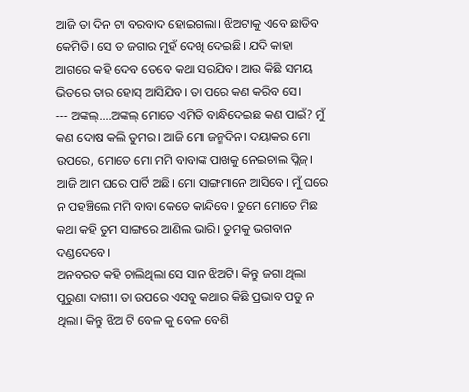ଆଜି ତା ଦିନ ଟା ବରବାଦ ହୋଇଗଲା। ଝିଅଟାକୁ ଏବେ ଛାଡିବ କେମିତି। ସେ ତ ଜଗାର ମୁହଁ ଦେଖି ଦେଇଛି। ଯଦି କାହା ଆଗରେ କହି ଦେବ ତେବେ କଥା ସରଯିବ। ଆଉ କିଛି ସମୟ ଭିତରେ ତାର ହୋସ୍ ଆସିଯିବ। ତା ପରେ କଣ କରିବ ସେ।
--- ଅଙ୍କଲ୍....ଅଙ୍କଲ୍ ମୋତେ ଏମିତି ବାନ୍ଧିଦେଇଛ କଣ ପାଇଁ? ମୁଁ କଣ ଦୋଷ କଲି ତୁମର। ଆଜି ମୋ ଜନ୍ମଦିନ। ଦୟାକର ମୋ ଉପରେ, ମୋତେ ମୋ ମମି ବାବାଙ୍କ ପାଖକୁ ନେଇଚାଲ ପ୍ଲିଜ୍। ଆଜି ଆମ ଘରେ ପାର୍ଟି ଅଛି। ମୋ ସାଙ୍ଗମାନେ ଆସିବେ। ମୁଁ ଘରେ ନ ପହଞ୍ଚିଲେ ମମି ବାବା କେତେ କାନ୍ଦିବେ। ତୁମେ ମୋତେ ମିଛ କଥା କହି ତୁମ ସାଙ୍ଗରେ ଆଣିଲ ଭାରି। ତୁମକୁ ଭଗବାନ ଦଣ୍ଡଦେବେ।
ଅନବରତ କହି ଚାଲିଥିଲା ସେ ସାନ ଝିଅଟି। କିନ୍ତୁ ଜଗା ଥିଲା ପୁରୁଣା ଦାଗୀ। ତା ଉପରେ ଏସବୁ କଥାର କିଛି ପ୍ରଭାବ ପଡୁ ନ ଥିଲା। କିନ୍ତୁ ଝିଅ ଟି ବେଳ କୁ ବେଳ ବେଶି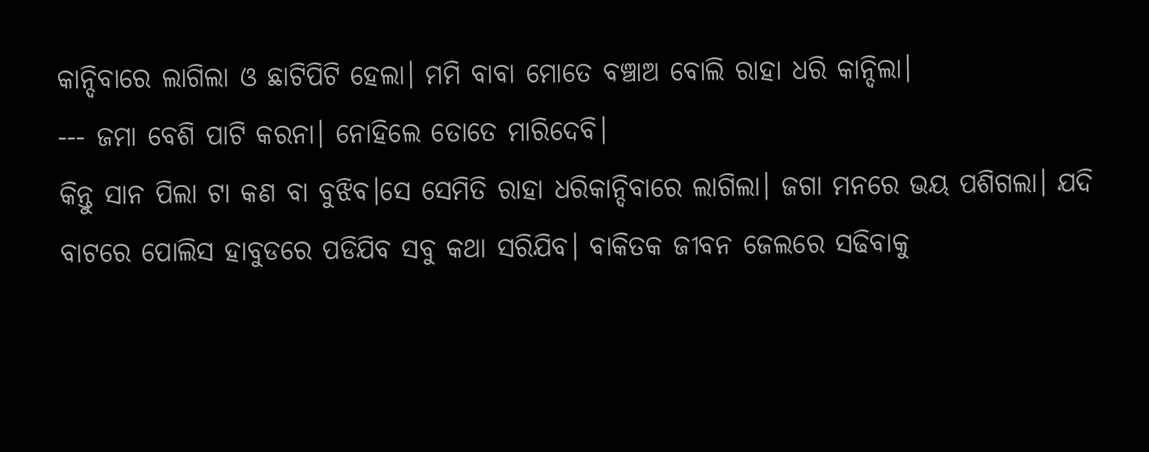କାନ୍ଦିବାରେ ଲାଗିଲା ଓ ଛାଟିପିଟି ହେଲା। ମମି ବାବା ମୋତେ ବଞ୍ଚାଅ ବୋଲି ରାହା ଧରି କାନ୍ଦିଲା।
--- ଜମା ବେଶି ପାଟି କରନା। ନୋହିଲେ ତୋତେ ମାରିଦେବି।
କିନ୍ତୁ ସାନ ପିଲା ଟା କଣ ବା ବୁଝିବ।ସେ ସେମିତି ରାହା ଧରିକାନ୍ଦିବାରେ ଲାଗିଲା। ଜଗା ମନରେ ଭୟ ପଶିଗଲା। ଯଦି ବାଟରେ ପୋଲିସ ହାବୁଡରେ ପଡିଯିବ ସବୁ କଥା ସରିଯିବ। ବାକିତକ ଜୀବନ ଜେଲରେ ସଢିବାକୁ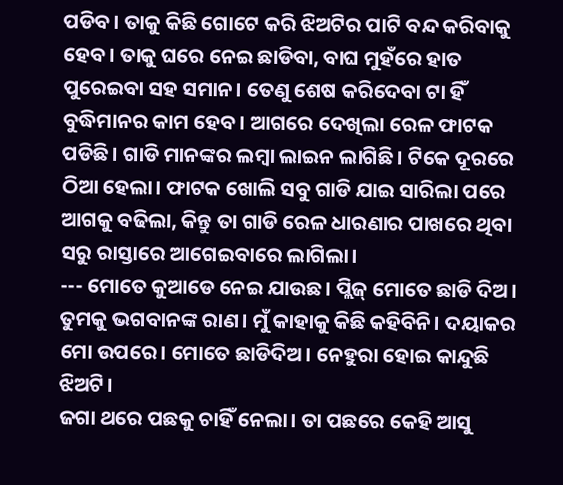ପଡିବ। ତାକୁ କିଛି ଗୋଟେ କରି ଝିଅଟିର ପାଟି ବନ୍ଦ କରିବାକୁ ହେବ। ତାକୁ ଘରେ ନେଇ ଛାଡିବା, ବାଘ ମୁହଁରେ ହାତ ପୁରେଇବା ସହ ସମାନ। ତେଣୁ ଶେଷ କରିଦେବା ଟା ହିଁ ବୁଦ୍ଧିମାନର କାମ ହେବ। ଆଗରେ ଦେଖିଲା ରେଳ ଫାଟକ ପଡିଛି। ଗାଡି ମାନଙ୍କର ଲମ୍ବା ଲାଇନ ଲାଗିଛି। ଟିକେ ଦୂରରେ ଠିଆ ହେଲା। ଫାଟକ ଖୋଲି ସବୁ ଗାଡି ଯାଇ ସାରିଲା ପରେ ଆଗକୁ ବଢିଲା, କିନ୍ତୁ ତା ଗାଡି ରେଳ ଧାରଣାର ପାଖରେ ଥିବା ସରୁ ରାସ୍ତାରେ ଆଗେଇବାରେ ଲାଗିଲା।
--- ମୋତେ କୁଆଡେ ନେଇ ଯାଉଛ। ପ୍ଲିଜ୍ ମୋତେ ଛାଡି ଦିଅ। ତୁମକୁ ଭଗବାନଙ୍କ ରାଣ। ମୁଁ କାହାକୁ କିଛି କହିବିନି। ଦୟାକର ମୋ ଉପରେ। ମୋତେ ଛାଡିଦିଅ। ନେହୁରା ହୋଇ କାନ୍ଦୁଛି ଝିଅଟି।
ଜଗା ଥରେ ପଛକୁ ଚାହିଁ ନେଲା। ତା ପଛରେ କେହି ଆସୁ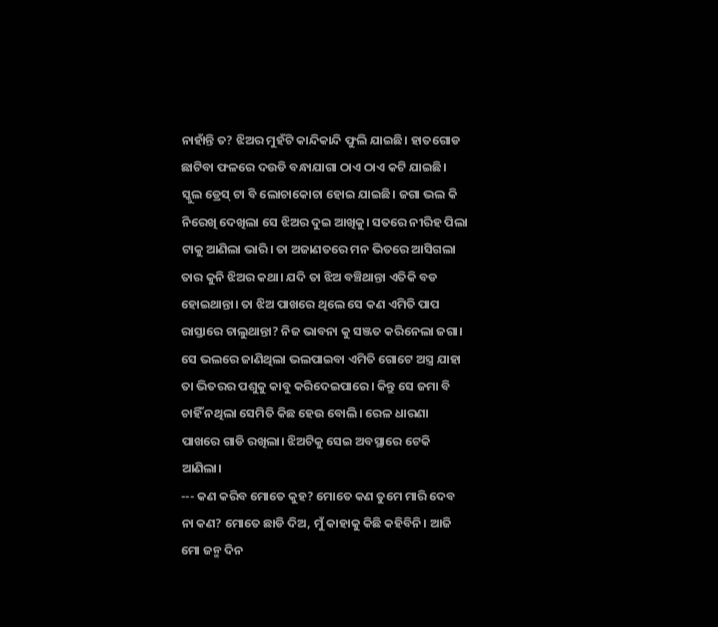ନାହାଁନ୍ତି ତ? ଝିଅର ମୁହଁଟି କାନ୍ଦିକାନ୍ଦି ଫୁଲି ଯାଇଛି। ହାତଗୋଡ ଛାଟିବା ଫଳରେ ଦଉଡି ବନ୍ଧାଯାଗା ଠାଏ ଠାଏ କଟି ଯାଇଛି। ସ୍କୁଲ ଡ୍ରେସ୍ ଟା ବି ଲୋଚାକୋଚା ହୋଇ ଯାଇଛି। ଜଗା ଭଲ କି ନିରେଖି ଦେଖିଲା ସେ ଝିଅର ଦୁଇ ଆଖିକୁ। ସତରେ ନୀରିହ ପିଲା ଟାକୁ ଆଣିଲା ଭାରି। ତା ଅଜାଣତରେ ମନ ଭିତରେ ଆସିଗଲା ତାର କୁନି ଝିଅର କଥା। ଯଦି ତା ଝିଅ ବଞ୍ଚିଥାନ୍ତା ଏତିକି ବଡ ହୋଇଥାନ୍ତା। ତା ଝିଅ ପାଖରେ ଥିଲେ ସେ କଣ ଏମିତି ପାପ ରାସ୍ତାରେ ଚାଲୁଥାନ୍ତା? ନିଜ ଭାବନା କୁ ସଞ୍ଜତ କରିନେଲା ଜଗା। ସେ ଭଲରେ ଜାଣିଥିଲା ଭଲପାଇବା ଏମିତି ଗୋଟେ ଅସ୍ତ୍ର ଯାହା ତା ଭିତରର ପଶୁକୁ କାବୁ କରିଦେଇପାରେ। କିନ୍ତୁ ସେ ଜମା ବି ଚାହିଁ ନଥିଲା ସେମିତି କିଛ ହେଉ ବୋଲି। ରେଳ ଧାରଣା ପାଖରେ ଗାଡି ରଖିଲା। ଝିଅଟିକୁ ସେଇ ଅବସ୍ଥାରେ ଟେକି ଆଣିଲା।
--- କଣ କରିବ ମୋତେ କୁହ? ମୋତେ କଣ ତୁମେ ମାରି ଦେବ ନା କଣ? ମୋତେ ଛାଡି ଦିଅ, ମୁଁ କାହାକୁ କିଛି କହିବିନି। ଆଜି ମୋ ଜନ୍ମ ଦିନ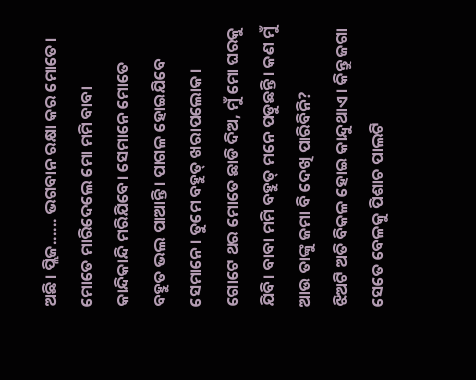ଅଛି। ପ୍ଲିଜ...... ଭଗବାନ ରକ୍ଷା କର ମୋତେ। ମୋତେ ମାରିଦେଲେ ମୋ ମମି ବାବା କାନ୍ଦିକାନ୍ଦି ମରିଯିବେ। ସେମାନେ ମୋତେ ବହୁତ ଭଲ ପାଆନ୍ତି। ପାଗଳ ହୋଇଯିବେ ସେମାନେ। ତୁମେ ବହୁତ୍ ଖରାପଲୋକ। ଗୋଟେ ଥର ମୋତେ ଛାଡି ଦିଅ, ମୁଁ ମୋ ଘରକୁ ଯିବି। ବାବା ମମି ବହୁତ୍ ମନେ ପଡୁଛନ୍ତି। କଣ ମୁଁ ଆଉ ତାଙ୍କୁ ଜମା ବି ଦେଖି ପାରିବିନି?
ଝିଅଟି ଅତି ବିକଳ ହୋଇ କାନ୍ଦୁଥାଏ। କିନ୍ତୁ ଜଗା ସେତେ ବେଳକୁ ପିଶାଚ ପାଲଟି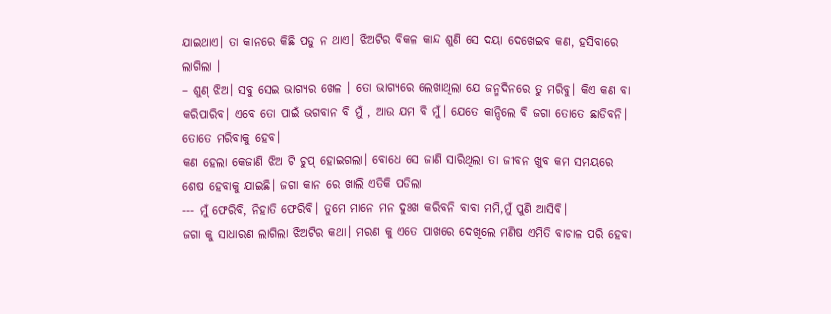ଯାଇଥାଏ। ତା କାନରେ କିଛି ପଡୁ ନ ଥାଏ। ଝିଅଟିର ବିକଳ କାନ୍ଦ ଶୁଣି ସେ ଦୟା ଦେଖେଇବ କଣ, ହସିବାରେ ଲାଗିଲା ।
– ଶୁଣ୍ ଝିଅ। ସବୁ ସେଇ ଭାଗ୍ଯର ଖେଳ । ତୋ ଭାଗ୍ଯରେ ଲେଖାଥିଲା ଯେ ଜନ୍ମଦିନରେ ତୁ ମରିବୁ। କିଏ କଣ ବା କରିପାରିବ। ଏବେ ତୋ ପାଇଁ ଭଗବାନ ବି ମୁଁ , ଆଉ ଯମ ବି ମୁଁ। ଯେତେ କାନ୍ଦିଲେ ବି ଜଗା ତୋତେ ଛାଡିବନି। ତୋତେ ମରିବାକୁ ହେବ।
କଣ ହେଲା କେଜାଣି ଝିଅ ଟି ଚୁପ୍ ହୋଇଗଲା। ବୋଧେ ସେ ଜାଣି ସାରିଥିଲା ତା ଜୀବନ ଖୁବ କମ ସମୟରେ ଶେଷ ହେବାକୁ ଯାଇଛି। ଜଗା କାନ ରେ ଖାଲି ଏତିକି ପଡିଲା
--- ମୁଁ ଫେରିବି, ନିହାତି ଫେରିବି। ତୁମେ ମାନେ ମନ ଦୁଃଖ କରିବନି ବାବା ମମି,ମୁଁ ପୁଣି ଆସିବି।
ଜଗା କୁ ସାଧାରଣ ଲାଗିଲା ଝିଅଟିର କଥା। ମରଣ କୁ ଏତେ ପାଖରେ ଦେଖିଲେ ମଣିଷ ଏମିତି ବାଚାଳ ପରି ହେବା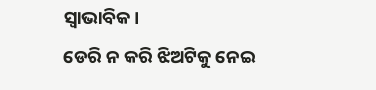ସ୍ବାଭାବିକ।
ଡେରି ନ କରି ଝିଅଟିକୁ ନେଇ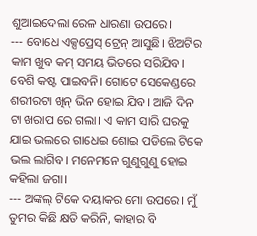ଶୁଆଇଦେଲା ରେଳ ଧାରଣା ଉପରେ।
--- ବୋଧେ ଏକ୍ସପ୍ରେସ୍ ଟ୍ରେନ୍ ଆସୁଛି। ଝିଅଟିର କାମ ଖୁବ କମ୍ ସମୟ ଭିତରେ ସରିଯିବ। ବେଶି କଷ୍ଟ ପାଇବନି। ଗୋଟେ ସେକେଣ୍ଡରେ ଶରୀରଟା ଖିନ୍ ଭିନ ହୋଇ ଯିବ। ଆଜି ଦିନ ଟା ଖରାପ ରେ ଗଲା। ଏ କାମ ସାରି ଘରକୁ ଯାଇ ଭଲରେ ଗାଧେଇ ଶୋଇ ପଡିଲେ ଟିକେ ଭଲ ଲାଗିବ। ମନେମନେ ଗୁଣୁଗୁଣୁ ହୋଇ କହିଲା ଜଗା।
--- ଅଙ୍କଲ୍ ଟିକେ ଦୟାକର ମୋ ଉପରେ। ମୁଁ ତୁମର କିଛି କ୍ଷତି କରିନି, କାହାର ବି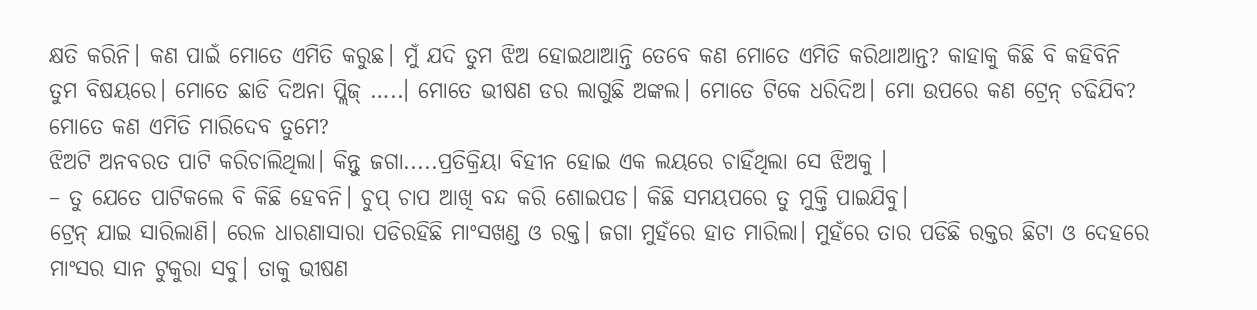କ୍ଷତି କରିନି। କଣ ପାଇଁ ମୋତେ ଏମିତି କରୁଛ। ମୁଁ ଯଦି ତୁମ ଝିଅ ହୋଇଥାଆନ୍ତି ତେବେ କଣ ମୋତେ ଏମିତି କରିଥାଆନ୍ତ? କାହାକୁ କିଛି ବି କହିବିନି ତୁମ ବିଷୟରେ। ମୋତେ ଛାଡି ଦିଅନା ପ୍ଲିଜ୍ …..। ମୋତେ ଭୀଷଣ ଡର ଲାଗୁଛି ଅଙ୍କଲ। ମୋତେ ଟିକେ ଧରିଦିଅ। ମୋ ଉପରେ କଣ ଟ୍ରେନ୍ ଚଢିଯିବ? ମୋତେ କଣ ଏମିତି ମାରିଦେବ ତୁମେ?
ଝିଅଟି ଅନବରତ ପାଟି କରିଚାଲିଥିଲା। କିନ୍ତୁ ଜଗା.....ପ୍ରତିକ୍ରିୟା ବିହୀନ ହୋଇ ଏକ ଲୟରେ ଚାହିଁଥିଲା ସେ ଝିଅକୁ ।
– ତୁ ଯେତେ ପାଟିକଲେ ବି କିଛି ହେବନି। ଚୁପ୍ ଚାପ ଆଖି ବନ୍ଦ କରି ଶୋଇପଡ। କିଛି ସମୟପରେ ତୁ ମୁକ୍ତି ପାଇଯିବୁ।
ଟ୍ରେନ୍ ଯାଇ ସାରିଲାଣି। ରେଳ ଧାରଣାସାରା ପଡିରହିଛି ମାଂସଖଣ୍ଡ ଓ ରକ୍ତ। ଜଗା ମୁହଁରେ ହାତ ମାରିଲା। ମୁହଁରେ ତାର ପଡିଛି ରକ୍ତର ଛିଟା ଓ ଦେହରେ ମାଂସର ସାନ ଟୁକୁରା ସବୁ। ତାକୁ ଭୀଷଣ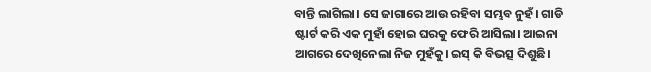ବାନ୍ତି ଲାଗିଲା। ସେ ଜାଗାରେ ଆଉ ରହିବା ସମ୍ଭବ ନୁହଁ। ଗାଡି ଷ୍ଟାର୍ଟ କରି ଏକ ମୁହାଁ ହୋଇ ଘରକୁ ଫେରି ଆସିଲା। ଆଇନା ଆଗରେ ଦେଖିନେଲା ନିଜ ମୁହଁକୁ। ଇସ୍ କି ବିଭତ୍ସ ଦିଶୁଛି।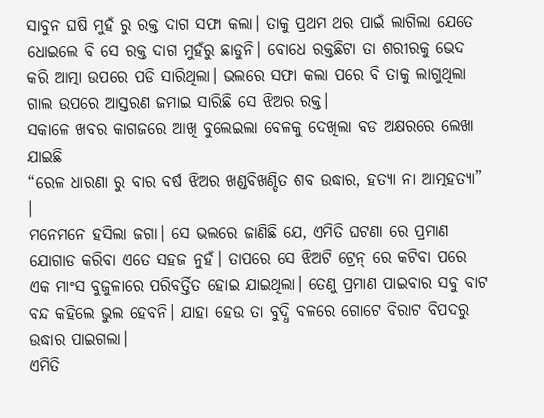ସାବୁନ ଘଷି ମୁହଁ ରୁ ରକ୍ତ ଦାଗ ସଫା କଲା। ତାକୁ ପ୍ରଥମ ଥର ପାଇଁ ଲାଗିଲା ଯେତେ ଧୋଇଲେ ବି ସେ ରକ୍ତ ଦାଗ ମୁହଁରୁ ଛାଡୁନି। ବୋଧେ ରକ୍ତଛିଟା ତା ଶରୀରକୁ ଭେଦ କରି ଆତ୍ମା ଉପରେ ପଡି ସାରିଥିଲା। ଭଲରେ ସଫା କଲା ପରେ ବି ତାକୁ ଲାଗୁଥିଲା ଗାଲ ଉପରେ ଆସ୍ତରଣ ଜମାଇ ସାରିଛି ସେ ଝିଅର ରକ୍ତ।
ସକାଳେ ଖବର କାଗଜରେ ଆଖି ବୁଲେଇଲା ବେଳକୁ ଦେଖିଲା ବଡ ଅକ୍ଷରରେ ଲେଖା ଯାଇଛି
“ରେଳ ଧାରଣା ରୁ ବାର ବର୍ଷ ଝିଅର ଖଣ୍ଡବିଖଣ୍ଡିତ ଶବ ଉଦ୍ଧାର, ହତ୍ଯା ନା ଆତ୍ମହତ୍ଯା” ।
ମନେମନେ ହସିଲା ଜଗା। ସେ ଭଲରେ ଜାଣିଛି ଯେ, ଏମିତି ଘଟଣା ରେ ପ୍ରମାଣ ଯୋଗାଡ କରିବା ଏତେ ସହଜ ନୁହଁ। ତାପରେ ସେ ଝିଅଟି ଟ୍ରେନ୍ ରେ କଟିବା ପରେ ଏକ ମାଂସ ବୁଜୁଳାରେ ପରିବର୍ତ୍ତିତ ହୋଇ ଯାଇଥିଲା। ତେଣୁ ପ୍ରମାଣ ପାଇବାର ସବୁ ବାଟ ବନ୍ଦ କହିଲେ ଭୁଲ ହେବନି। ଯାହା ହେଉ ତା ବୁଦ୍ଧି ବଳରେ ଗୋଟେ ବିରାଟ ବିପଦରୁ ଉଦ୍ଧାର ପାଇଗଲା।
ଏମିତି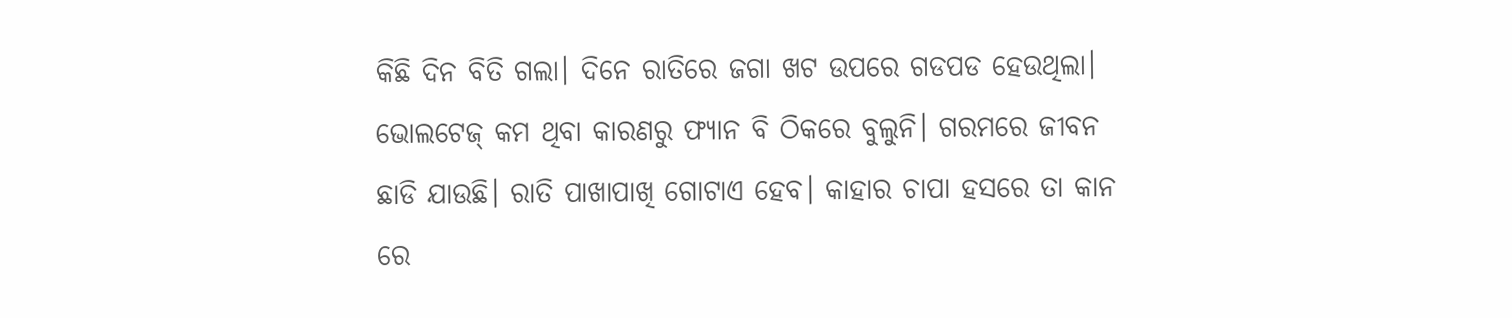କିଛି ଦିନ ବିତି ଗଲା। ଦିନେ ରାତିରେ ଜଗା ଖଟ ଉପରେ ଗଡପଡ ହେଉଥିଲା। ଭୋଲଟେଜ୍ କମ ଥିବା କାରଣରୁ ଫ୍ଯାନ ବି ଠିକରେ ବୁଲୁନି। ଗରମରେ ଜୀବନ ଛାଡି ଯାଉଛି। ରାତି ପାଖାପାଖି ଗୋଟାଏ ହେବ। କାହାର ଚାପା ହସରେ ତା କାନ ରେ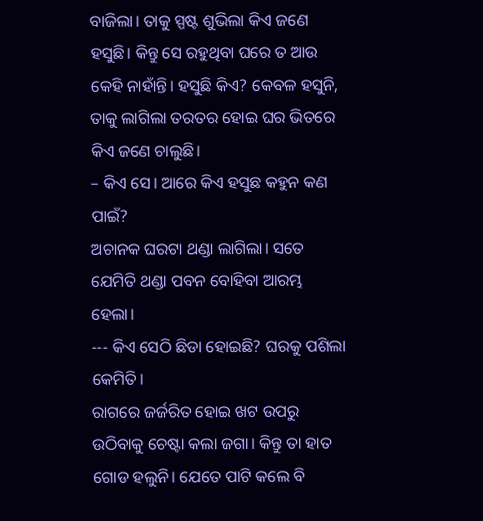ବାଜିଲା। ତାକୁ ସ୍ପଷ୍ଟ ଶୁଭିଲା କିଏ ଜଣେ ହସୁଛି। କିନ୍ତୁ ସେ ରହୁଥିବା ଘରେ ତ ଆଉ କେହି ନାହାଁନ୍ତି। ହସୁଛି କିଏ? କେବଳ ହସୁନି, ତାକୁ ଲାଗିଲା ତରତର ହୋଇ ଘର ଭିତରେ କିଏ ଜଣେ ଚାଲୁଛି।
– କିଏ ସେ। ଆରେ କିଏ ହସୁଛ କହୁନ କଣ ପାଇଁ?
ଅଚାନକ ଘରଟା ଥଣ୍ଡା ଲାଗିଲା। ସତେ ଯେମିତି ଥଣ୍ଡା ପବନ ବୋହିବା ଆରମ୍ଭ ହେଲା।
--- କିଏ ସେଠି ଛିଡା ହୋଇଛି? ଘରକୁ ପଶିଲା କେମିତି।
ରାଗରେ ଜର୍ଜରିତ ହୋଇ ଖଟ ଉପରୁ ଉଠିବାକୁ ଚେଷ୍ଟା କଲା ଜଗା। କିନ୍ତୁ ତା ହାତ ଗୋଡ ହଲୁନି। ଯେତେ ପାଟି କଲେ ବି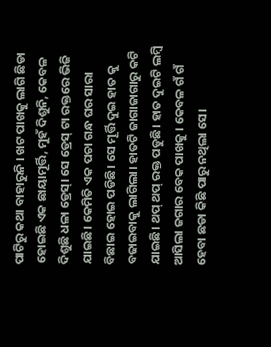ପାଟିରୁ କଥା ବାହାରୁନି । ଖଟ ପାଖକୁ ଲାଗି ଛିଡା ହୋଇଛି ଏକ ଛାୟାମୂର୍ତ୍ତି, ମୁହଁ ଦିଶୁନି, କେବଳ ଦିଶୁଛି ଧଳା ଡ୍ରେସ୍। ସେ ଡ୍ରେସ୍ ଟା ରକ୍ତରେ ଭିଜି ଯାଇଛି। କେମିତି ଏକ ପଚା ଗନ୍ଧ ଘର ସାରା ବିଛାଇ ହୋଇ ପଡିଛି। ସେ ମୂର୍ତ୍ତି ଦୁଇ ହାତ କୁ ବଢାଇବାକୁ ଲାଗିଲା। ହାତଟି ଜାଗାଜାଗାରୁ କଟି ଯାଇଛି। ଥପ୍ ଥପ୍ ରକ୍ତ ପଡୁଛି। ହାତ ଦୁଇଟି ଲମ୍ବି ଆସିଲା ଜଗାର ବେକ ପାଖକୁ । କେବଳ ଗଁ ଗଁ ହେବା ଛଡା କିଛି ପାରୁ ନଥିଲା ସେ।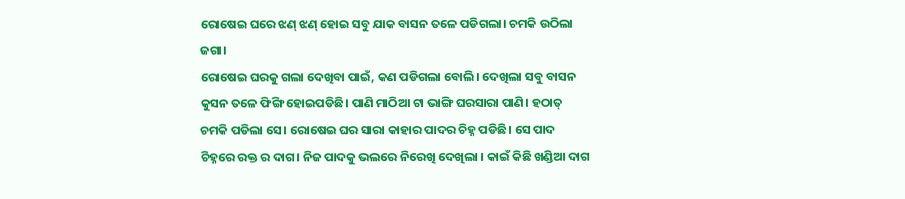ରୋଷେଇ ଘରେ ଝଣ୍ ଝଣ୍ ହୋଇ ସବୁ ଯାକ ବାସନ ତଳେ ପଡିଗଲା। ଚମକି ଉଠିଲା ଜଗା।
ରୋଷେଇ ଘରକୁ ଗଲା ଦେଖିବା ପାଇଁ, କଣ ପଡିଗଲା ବୋଲି। ଦେଖିଲା ସବୁ ବାସନ କୁସନ ତଳେ ଫିଙ୍ଗି ହୋଇପଡିଛି। ପାଣି ମାଠିଆ ଟା ଭାଙ୍ଗି ଘରସାରା ପାଣି। ହଠାତ୍ ଚମକି ପଡିଲା ସେ। ରୋଷେଇ ଘର ସାରା କାହାର ପାଦର ଚିହ୍ନ ପଡିଛି। ସେ ପାଦ ଚିହ୍ନରେ ରକ୍ତ ର ଦାଗ। ନିଜ ପାଦକୁ ଭଲରେ ନିରେଖି ଦେଖିଲା । କାଇଁ କିଛି ଖଣ୍ଡିଆ ଦାଗ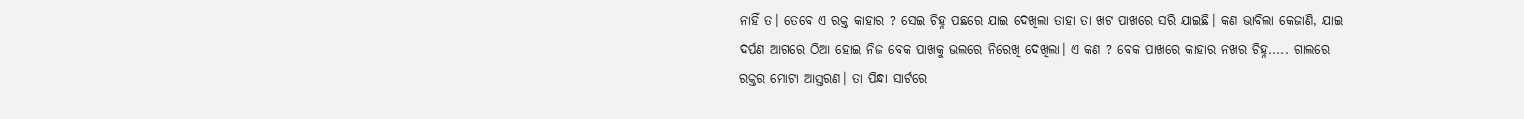ନାହିଁ ତ। ତେବେ ଏ ରକ୍ତ କାହାର ? ସେଇ ଚିହ୍ନ ପଛରେ ଯାଇ ଦେଖିଲା ତାହା ତା ଖଟ ପାଖରେ ସରି ଯାଇଛି। କଣ ଭାବିଲା କେଜାଣି, ଯାଇ ଦର୍ପଣ ଆଗରେ ଠିଆ ହୋଇ ନିଜ ବେକ ପାଖକୁ ଭଲରେ ନିରେଖି ଦେଖିଲା। ଏ କଣ ? ବେକ ପାଖରେ କାହାର ନଖର ଚିହ୍ନ..... ଗାଲରେ ରକ୍ତର ମୋଟା ଆସ୍ତରଣ। ତା ପିନ୍ଧା ସାର୍ଟରେ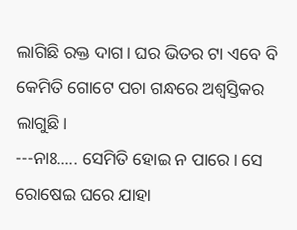ଲାଗିଛି ରକ୍ତ ଦାଗ। ଘର ଭିତର ଟା ଏବେ ବି କେମିତି ଗୋଟେ ପଚା ଗନ୍ଧରେ ଅଶ୍ବସ୍ତିକର ଲାଗୁଛି।
---ନାଃ..... ସେମିତି ହୋଇ ନ ପାରେ। ସେ ରୋଷେଇ ଘରେ ଯାହା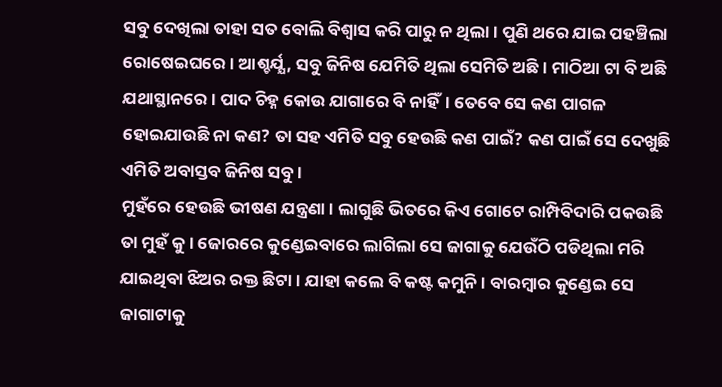ସବୁ ଦେଖିଲା ତାହା ସତ ବୋଲି ବିଶ୍ବାସ କରି ପାରୁ ନ ଥିଲା। ପୁଣି ଥରେ ଯାଇ ପହଞ୍ଚିଲା ରୋଷେଇଘରେ। ଆଶ୍ଚର୍ଯ୍ଯ, ସବୁ ଜିନିଷ ଯେମିତି ଥିଲା ସେମିତି ଅଛି। ମାଠିଆ ଟା ବି ଅଛି ଯଥାସ୍ଥାନରେ। ପାଦ ଚିହ୍ନ କୋଉ ଯାଗାରେ ବି ନାହିଁ। ତେବେ ସେ କଣ ପାଗଳ ହୋଇଯାଉଛି ନା କଣ? ତା ସହ ଏମିତି ସବୁ ହେଉଛି କଣ ପାଇଁ? କଣ ପାଇଁ ସେ ଦେଖୁଛି ଏମିତି ଅବାସ୍ତବ ଜିନିଷ ସବୁ।
ମୁହଁରେ ହେଉଛି ଭୀଷଣ ଯନ୍ତ୍ରଣା। ଲାଗୁଛି ଭିତରେ କିଏ ଗୋଟେ ରାମ୍ପିବିଦାରି ପକଉଛି ତା ମୁହଁ କୁ। ଜୋରରେ କୁଣ୍ଡେଇବାରେ ଲାଗିଲା ସେ ଜାଗାକୁ ଯେଉଁଠି ପଡିଥିଲା ମରି ଯାଇଥିବା ଝିଅର ରକ୍ତ ଛିଟା । ଯାହା କଲେ ବି କଷ୍ଟ କମୁନି। ବାରମ୍ବାର କୁଣ୍ଡେଇ ସେ ଜାଗାଟାକୁ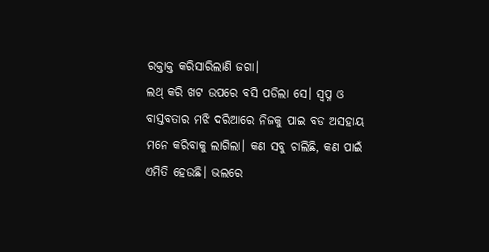ରକ୍ତାକ୍ତ କରିସାରିଲାଣି ଜଗା।
ଲଥ୍ କରି ଖଟ ଉପରେ ବସି ପଡିଲା ସେ। ସ୍ବପ୍ନ ଓ ବାସ୍ତବତାର ମଝି ଦରିଆରେ ନିଜକୁ ପାଇ ବଡ ଅସହାୟ ମନେ କରିବାକୁ ଲାଗିଲା। କଣ ସବୁ ଚାଲିଛି, କଣ ପାଇଁ ଏମିତି ହେଉଛି। ଭଲରେ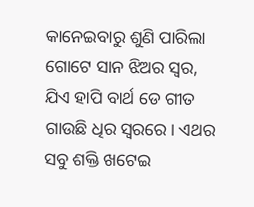କାନେଇବାରୁ ଶୁଣି ପାରିଲା ଗୋଟେ ସାନ ଝିଅର ସ୍ବର, ଯିଏ ହାପି ବାର୍ଥ ଡେ ଗୀତ ଗାଉଛି ଧିର ସ୍ବରରେ। ଏଥର ସବୁ ଶକ୍ତି ଖଟେଇ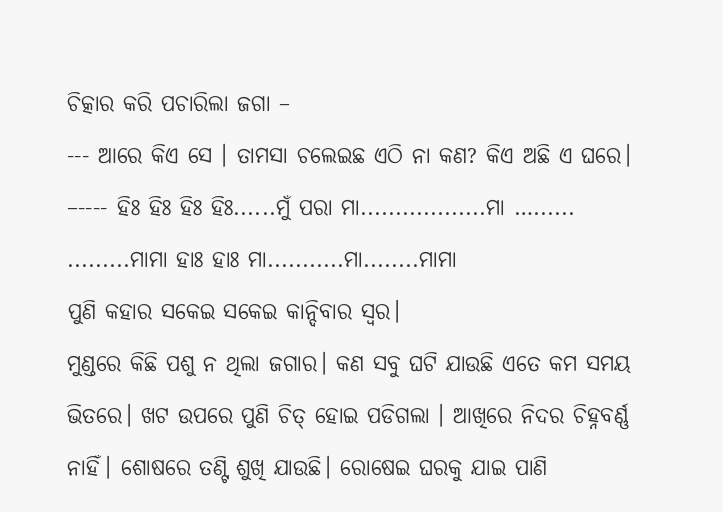ଚିତ୍କାର କରି ପଚାରିଲା ଜଗା –
--- ଆରେ କିଏ ସେ । ତାମସା ଚଲେଇଛ ଏଠି ନା କଣ? କିଏ ଅଛି ଏ ଘରେ।
–---- ହିଃ ହିଃ ହିଃ ହିଃ......ମୁଁ ପରା ମା..................ମା …...... .........ମାମା ହାଃ ହାଃ ମା...........ମା........ମାମା
ପୁଣି କହାର ସକେଇ ସକେଇ କାନ୍ଦିବାର ସ୍ବର।
ମୁଣ୍ଡରେ କିଛି ପଶୁ ନ ଥିଲା ଜଗାର। କଣ ସବୁ ଘଟି ଯାଉଛି ଏତେ କମ ସମୟ ଭିତରେ। ଖଟ ଉପରେ ପୁଣି ଚିତ୍ ହୋଇ ପଡିଗଲା । ଆଖିରେ ନିଦର ଚିହ୍ନବର୍ଣ୍ଣ ନାହିଁ। ଶୋଷରେ ତଣ୍ଟି ଶୁଖି ଯାଉଛି। ରୋଷେଇ ଘରକୁ ଯାଇ ପାଣି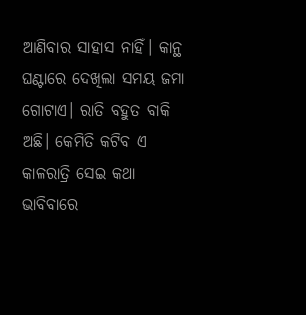ଆଣିବାର ସାହାସ ନାହିଁ। କାନ୍ଥ ଘଣ୍ଟାରେ ଦେଖିଲା ସମୟ ଜମା ଗୋଟାଏ। ରାତି ବହୁତ ବାକି ଅଛି। କେମିତି କଟିବ ଏ କାଳରାତ୍ରି ସେଇ କଥା ଭାବିବାରେ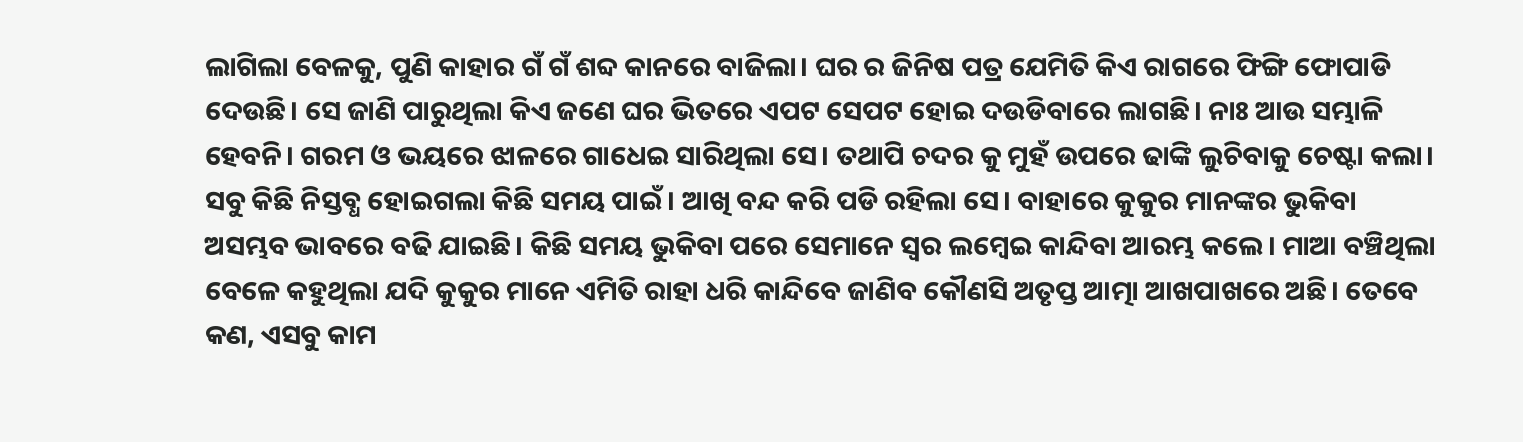ଲାଗିଲା ବେଳକୁ, ପୁଣି କାହାର ଗଁ ଗଁ ଶବ୍ଦ କାନରେ ବାଜିଲା। ଘର ର ଜିନିଷ ପତ୍ର ଯେମିତି କିଏ ରାଗରେ ଫିଙ୍ଗି ଫୋପାଡି ଦେଉଛି। ସେ ଜାଣି ପାରୁଥିଲା କିଏ ଜଣେ ଘର ଭିତରେ ଏପଟ ସେପଟ ହୋଇ ଦଉଡିବାରେ ଲାଗଛି। ନାଃ ଆଉ ସମ୍ଭାଳି ହେବନି। ଗରମ ଓ ଭୟରେ ଝାଳରେ ଗାଧେଇ ସାରିଥିଲା ସେ। ତଥାପି ଚଦର କୁ ମୁହଁ ଉପରେ ଢାଙ୍କି ଲୁଚିବାକୁ ଚେଷ୍ଟା କଲା। ସବୁ କିଛି ନିସ୍ତବ୍ଧ ହୋଇଗଲା କିଛି ସମୟ ପାଇଁ। ଆଖି ବନ୍ଦ କରି ପଡି ରହିଲା ସେ। ବାହାରେ କୁକୁର ମାନଙ୍କର ଭୁକିବା ଅସମ୍ଭବ ଭାବରେ ବଢି ଯାଇଛି। କିଛି ସମୟ ଭୁକିବା ପରେ ସେମାନେ ସ୍ବର ଲମ୍ବେଇ କାନ୍ଦିବା ଆରମ୍ଭ କଲେ। ମାଆ ବଞ୍ଚିଥିଲା ବେଳେ କହୁଥିଲା ଯଦି କୁକୁର ମାନେ ଏମିତି ରାହା ଧରି କାନ୍ଦିବେ ଜାଣିବ କୌଣସି ଅତୃପ୍ତ ଆତ୍ମା ଆଖପାଖରେ ଅଛି। ତେବେ କଣ, ଏସବୁ କାମ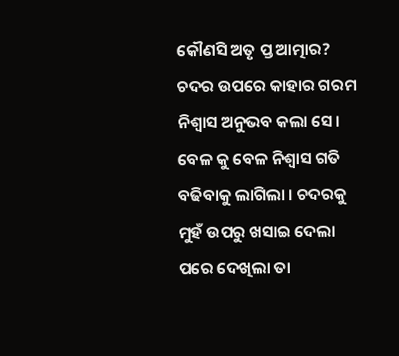କୌଣସି ଅତୃ ପ୍ତ ଆତ୍ମାର?
ଚଦର ଉପରେ କାହାର ଗରମ ନିଶ୍ବାସ ଅନୁଭବ କଲା ସେ। ବେଳ କୁ ବେଳ ନିଶ୍ବାସ ଗତି ବଢିବାକୁ ଲାଗିଲା । ଚଦରକୁ ମୁହଁ ଉପରୁ ଖସାଇ ଦେଲା ପରେ ଦେଖିଲା ତା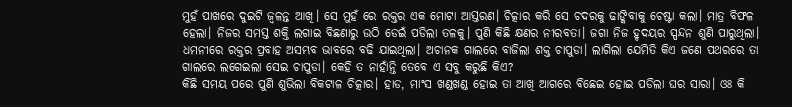ମୁହଁ ପାଖରେ ଦୁଇଟି ଜ୍ବଳନ୍ତ ଆଖି। ସେ ମୁହଁ ରେ ରକ୍ତର ଏକ ମୋଟା ଆସ୍ତରଣ। ଚିତ୍କାର କରି ସେ ଚଦରକୁ ଢାଙ୍କିବାକୁ ଚେଷ୍ଟା କଲା। ମାତ୍ର ବିଫଳ ହେଲା। ନିଜର ସମସ୍ତ ଶକ୍ତି ଲଗାଇ ବିଛଣାରୁ ଉଠି ଡେଇଁ ପଡିଲା ତଳକୁ। ପୁଣି କିଛି କ୍ଷଣର ନୀରବତା। ଜଗା ନିଜ ହୃଦୟର ସ୍ପନ୍ଦନ ଶୁଣି ପାରୁଥିଲା। ଧମନୀରେ ରକ୍ତର ପ୍ରବାହ ଅସମ୍ଭବ ଭାବରେ ବଢି ଯାଇଥିଲା। ଅଚାନକ ଗାଲରେ ବାଜିଲା ଶକ୍ତ ଚାପୁଡା। ଲାଗିଲା ଯେମିତି କିଏ ଜଣେ ପଥରରେ ତା ଗାଲରେ ଲଗେଇଲା ସେଇ ଚାପୁଡା। କେହି ତ ନାହାଁନ୍ତି ତେବେ ଏ ସବୁ କରୁଛି କିଏ?
କିଛି ସମୟ ପରେ ପୁଣି ଶୁଭିଲା ବିକଟାଳ ଚିତ୍କାର। ହାଡ, ମାଂସ ଖଣ୍ଡଖଣ୍ଡ ହୋଇ ତା ଆଖି ଆଗରେ ବିଛେଇ ହୋଇ ପଡିଲା ଘର ସାରା। ଓଃ କି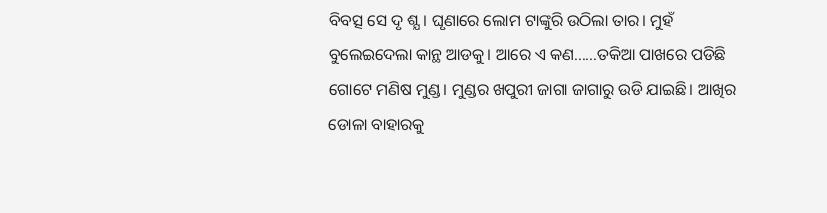ବିବତ୍ସ ସେ ଦୃ ଶ୍ଯ। ଘୃଣାରେ ଲୋମ ଟାଙ୍କୁରି ଉଠିଲା ତାର। ମୁହଁ ବୁଲେଇଦେଲା କାନ୍ଥ ଆଡକୁ। ଆରେ ଏ କଣ......ତକିଆ ପାଖରେ ପଡିଛି ଗୋଟେ ମଣିଷ ମୁଣ୍ଡ। ମୁଣ୍ଡର ଖପୁରୀ ଜାଗା ଜାଗାରୁ ଉଡି ଯାଇଛି। ଆଖିର ଡୋଳା ବାହାରକୁ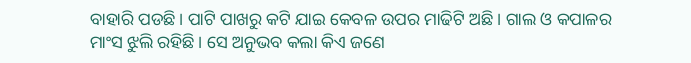ବାହାରି ପଡଛି। ପାଟି ପାଖରୁ କଟି ଯାଇ କେବଳ ଉପର ମାଢିଟି ଅଛି । ଗାଲ ଓ କପାଳର ମାଂସ ଝୁଲି ରହିଛି। ସେ ଅନୁଭବ କଲା କିଏ ଜଣେ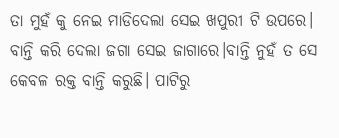ତା ମୁହଁ କୁ ନେଇ ମାଡିଦେଲା ସେଇ ଖପୁରୀ ଟି ଉପରେ। ବାନ୍ତି କରି ଦେଲା ଜଗା ସେଇ ଜାଗାରେ।ବାନ୍ତି ନୁହଁ ତ ସେ କେବଳ ରକ୍ତ ବାନ୍ତି କରୁଛି। ପାଟିରୁ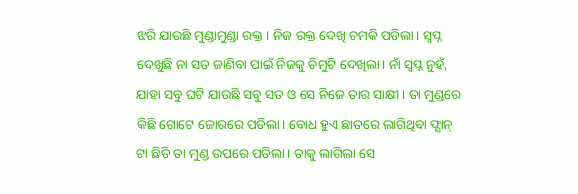ଝରି ଯାଉଛି ମୁଣ୍ଡାମୁଣ୍ଡା ରକ୍ତ। ନିଜ ରକ୍ତ ଦେଖି ଚମକି ପଡିଲା। ସ୍ବପ୍ନ ଦେଖୁଛି ନା ସତ ଜାଣିବା ପାଇଁ ନିଜକୁ ଚିମୁଟି ଦେଖିଲା। ନାଁ ସ୍ବପ୍ନ ନୁହଁ, ଯାହା ସବୁ ଘଟି ଯାଉଛି ସବୁ ସତ ଓ ସେ ନିଜେ ତାର ସାକ୍ଷୀ। ତା ମୁଣ୍ଡରେ କିଛି ଗୋଟେ ଜୋରରେ ପଡିଲା। ବୋଧ ହୁଏ ଛାତରେ ଲାଗିଥିବା ଫ୍ଯାନ୍ ଟା ଛିଡି ତା ମୁଣ୍ଡ ଉପରେ ପଡିଲା। ତାକୁ ଲାଗିଲା ସେ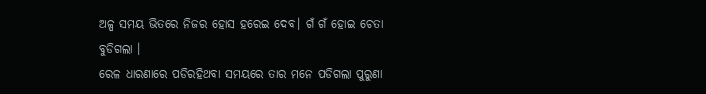ଅଳ୍ପ ସମୟ ଭିତରେ ନିଜର ହୋସ ହରେଇ ଦେବ। ଗଁ ଗଁ ହୋଇ ଚେତା ବୁଡିଗଲା ।
ରେଳ ଧାରଣାରେ ପଡିରହିଥବା ସମୟରେ ତାର ମନେ ପଡିଗଲା ପୁରୁଣା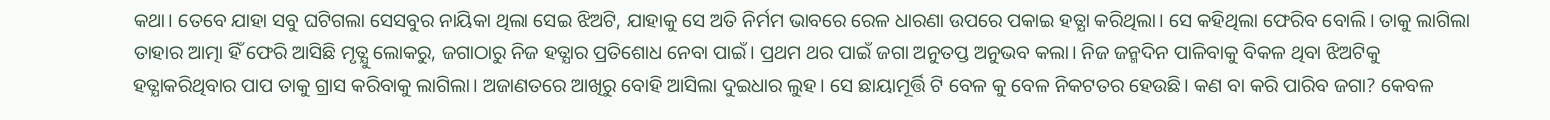କଥା। ତେବେ ଯାହା ସବୁ ଘଟିଗଲା ସେସବୁର ନାୟିକା ଥିଲା ସେଇ ଝିଅଟି, ଯାହାକୁ ସେ ଅତି ନିର୍ମମ ଭାବରେ ରେଳ ଧାରଣା ଉପରେ ପକାଇ ହତ୍ଯା କରିଥିଲା। ସେ କହିଥିଲା ଫେରିବ ବୋଲି। ତାକୁ ଲାଗିଲା ତାହାର ଆତ୍ମା ହିଁ ଫେରି ଆସିଛି ମୃତ୍ଯୁ ଲୋକରୁ, ଜଗାଠାରୁ ନିଜ ହତ୍ଯାର ପ୍ରତିଶୋଧ ନେବା ପାଇଁ। ପ୍ରଥମ ଥର ପାଇଁ ଜଗା ଅନୁତପ୍ତ ଅନୁଭବ କଲା। ନିଜ ଜନ୍ମଦିନ ପାଳିବାକୁ ବିକଳ ଥିବା ଝିଅଟିକୁ ହତ୍ଯାକରିଥିବାର ପାପ ତାକୁ ଗ୍ରାସ କରିବାକୁ ଲାଗିଲା। ଅଜାଣତରେ ଆଖିରୁ ବୋହି ଆସିଲା ଦୁଇଧାର ଲୁହ। ସେ ଛାୟାମୂର୍ତ୍ତି ଟି ବେଳ କୁ ବେଳ ନିକଟତର ହେଉଛି। କଣ ବା କରି ପାରିବ ଜଗା? କେବଳ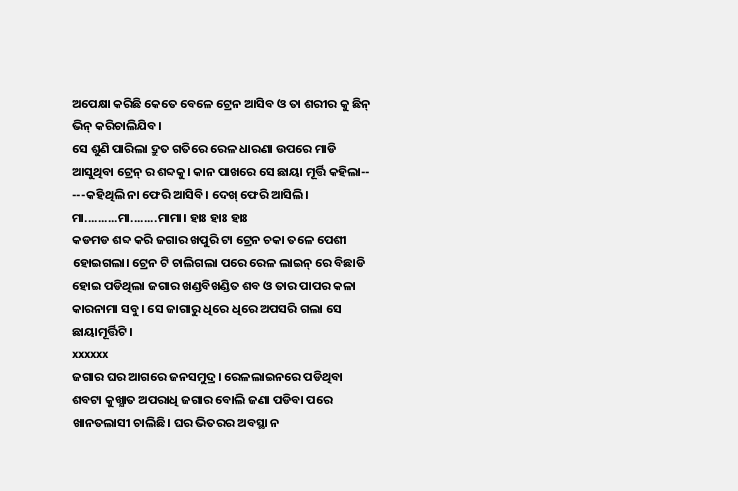ଅପେକ୍ଷା କରିଛି କେତେ ବେଳେ ଟ୍ରେନ ଆସିବ ଓ ତା ଶରୀର କୁ ଛିନ୍ ଭିନ୍ କରିଚାଲିଯିବ।
ସେ ଶୁଣି ପାରିଲା ଦ୍ରୁତ ଗତିରେ ରେଳ ଧାରଣା ଉପରେ ମାଡି ଆସୁଥିବା ଟ୍ରେନ୍ ର ଶବ୍ଦକୁ। କାନ ପାଖରେ ସେ ଛାୟା ମୂର୍ତ୍ତି କହିଲା--
---କହିଥିଲି ନା ଫେରି ଆସିବି। ଦେଖ୍ ଫେରି ଆସିଲି। ମା..........ମା........ମାମା। ହାଃ ହାଃ ହାଃ
କଡମଡ ଶବ୍ଦ କରି ଜଗାର ଖପୁରି ଟା ଟ୍ରେନ ଚକା ତଳେ ପେଶୀ ହୋଇଗଲା। ଟ୍ରେନ ଟି ଚାଲିଗଲା ପରେ ରେଳ ଲାଇନ୍ ରେ ବିଛାଡି ହୋଇ ପଡିଥିଲା ଜଗାର ଖଣ୍ଡବିଖଣ୍ଡିତ ଶବ ଓ ତାର ପାପର କଳା କାରନାମା ସବୁ। ସେ ଜାଗାରୁ ଧିରେ ଧିରେ ଅପସରି ଗଲା ସେ ଛାୟାମୂର୍ତ୍ତିଟି।
xxxxxx
ଜଗାର ଘର ଆଗରେ ଜନସମୁଦ୍ର। ରେଳଲାଇନରେ ପଡିଥିବା ଶବଟା କୁଖ୍ଯାତ ଅପରାଧି ଜଗାର ବୋଲି ଜଣା ପଡିବା ପରେ ଖାନତଲାସୀ ଚାଲିଛି। ଘର ଭିତରର ଅବସ୍ଥା ନ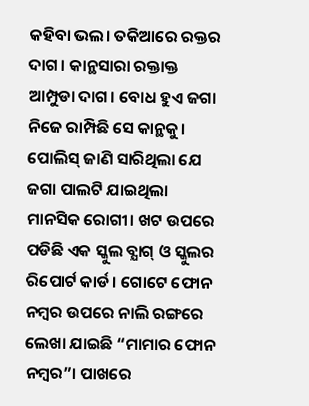କହିବା ଭଲ। ତକିଆରେ ରକ୍ତର ଦାଗ। କାନ୍ଥସାରା ରକ୍ତାକ୍ତ ଆମ୍ପୁଡା ଦାଗ। ବୋଧ ହୁଏ ଜଗା ନିଜେ ରାମ୍ପିଛି ସେ କାନ୍ଥକୁ। ପୋଲିସ୍ ଜାଣି ସାରିଥିଲା ଯେ ଜଗା ପାଲଟି ଯାଇଥିଲା ମାନସିକ ରୋଗୀ। ଖଟ ଉପରେ ପଡିଛି ଏକ ସ୍କୁଲ ବ୍ଯାଗ୍ ଓ ସ୍କୁଲର ରିପୋର୍ଟ କାର୍ଡ। ଗୋଟେ ଫୋନ ନମ୍ବର ଉପରେ ନାଲି ରଙ୍ଗରେ ଲେଖା ଯାଇଛି “ମାମାର ଫୋନ ନମ୍ବର”। ପାଖରେ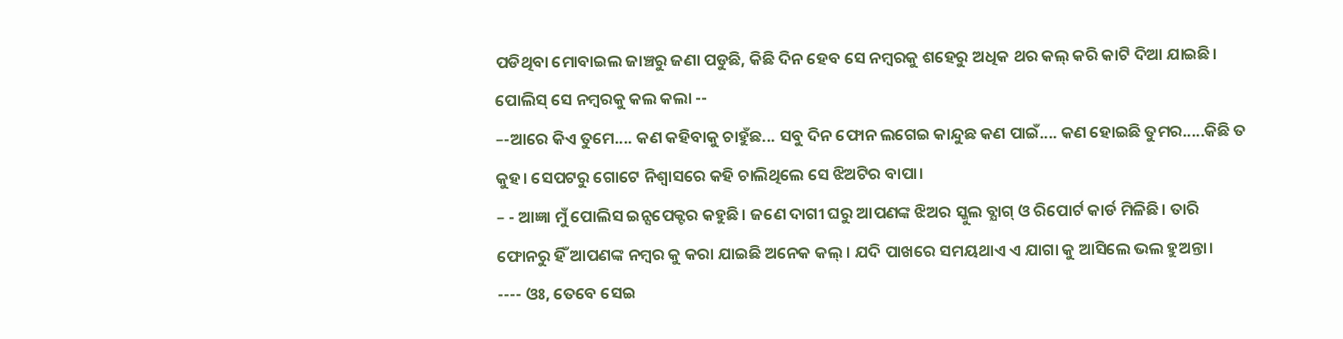ପଡିଥିବା ମୋବାଇଲ ଜାଞ୍ଚରୁ ଜଣା ପଡୁଛି, କିଛି ଦିନ ହେବ ସେ ନମ୍ବରକୁ ଶହେରୁ ଅଧିକ ଥର କଲ୍ କରି କାଟି ଦିଆ ଯାଇଛି। ପୋଲିସ୍ ସେ ନମ୍ବରକୁ କଲ କଲା --
–-ଆରେ କିଏ ତୁମେ.... କଣ କହିବାକୁ ଚାହୁଁଛ... ସବୁ ଦିନ ଫୋନ ଲଗେଇ କାନ୍ଦୁଛ କଣ ପାଇଁ.... କଣ ହୋଇଛି ତୁମର.....କିଛି ତ କୁହ। ସେପଟରୁ ଗୋଟେ ନିଶ୍ବାସରେ କହି ଚାଲିଥିଲେ ସେ ଝିଅଟିର ବାପା।
– - ଆଜ୍ଞା ମୁଁ ପୋଲିସ ଇନ୍ସପେକ୍ଟର କହୁଛି। ଜଣେ ଦାଗୀ ଘରୁ ଆପଣଙ୍କ ଝିଅର ସ୍କୁଲ ବ୍ଯାଗ୍ ଓ ରିପୋର୍ଟ କାର୍ଡ ମିଳିଛି। ତାରି ଫୋନରୁ ହିଁ ଆପଣଙ୍କ ନମ୍ବର କୁ କରା ଯାଇଛି ଅନେକ କଲ୍ । ଯଦି ପାଖରେ ସମୟଥାଏ ଏ ଯାଗା କୁ ଆସିଲେ ଭଲ ହୁଅନ୍ତା।
---- ଓଃ, ତେବେ ସେଇ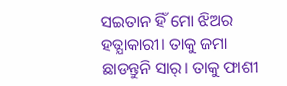ସଇତାନ ହିଁ ମୋ ଝିଅର ହତ୍ଯାକାରୀ। ତାକୁ ଜମା ଛାଡନ୍ତୁନି ସାର୍। ତାକୁ ଫାଶୀ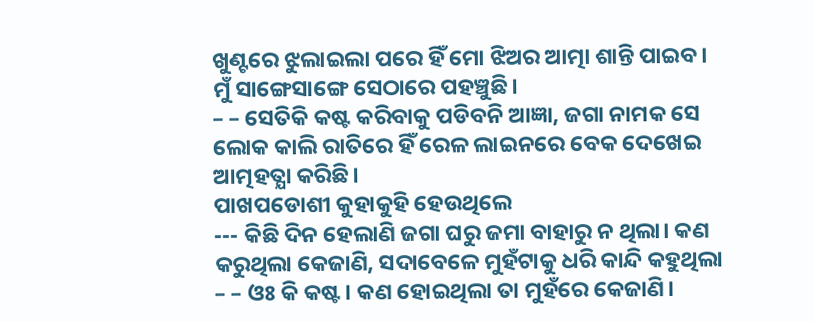ଖୁଣ୍ଟରେ ଝୁଲାଇଲା ପରେ ହିଁ ମୋ ଝିଅର ଆତ୍ମା ଶାନ୍ତି ପାଇବ। ମୁଁ ସାଙ୍ଗେସାଙ୍ଗେ ସେଠାରେ ପହଞ୍ଚୁଛି।
– – ସେତିକି କଷ୍ଟ କରିବାକୁ ପଡିବନି ଆଜ୍ଞା, ଜଗା ନାମକ ସେ ଲୋକ କାଲି ରାତିରେ ହିଁ ରେଳ ଲାଇନରେ ବେକ ଦେଖେଇ ଆତ୍ମହତ୍ଯା କରିଛି।
ପାଖପଡୋଶୀ କୁହାକୁହି ହେଉଥିଲେ
--- କିଛି ଦିନ ହେଲାଣି ଜଗା ଘରୁ ଜମା ବାହାରୁ ନ ଥିଲା। କଣ କରୁଥିଲା କେଜାଣି, ସଦାବେଳେ ମୁହଁଟାକୁ ଧରି କାନ୍ଦି କହୁଥିଲା – – ଓଃ କି କଷ୍ଟ। କଣ ହୋଇଥିଲା ତା ମୁହଁରେ କେଜାଣି।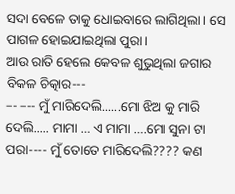ସଦା ବେଳେ ତାକୁ ଧୋଇବାରେ ଲାଗିଥିଲା। ସେ ପାଗଳ ହୋଇଯାଇଥିଲା ପୁରା।
ଆଉ ରାତି ହେଲେ କେବଳ ଶୁଭୁଥିଲା ଜଗାର ବିକଳ ଚିତ୍କାର---
–- –-- ମୁଁ ମାରିଦେଲି......ମୋ ଝିଅ କୁ ମାରି ଦେଲି..... ମାମା … ଏ ମାମା ….ମୋ ସୁନା ଟା ପରା---- ମୁଁ ତୋତେ ମାରିଦେଲି???? କଣ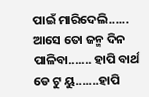ପାଇଁ ମାରିଦେଲି...... ଆସେ ତୋ ଜନ୍ମ ଦିନ ପାଳିବା....... ହାପି ବାର୍ଥ ଡେ ଟୁ ୟୁ.......ହାପି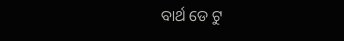ବାର୍ଥ ଡେ ଟୁ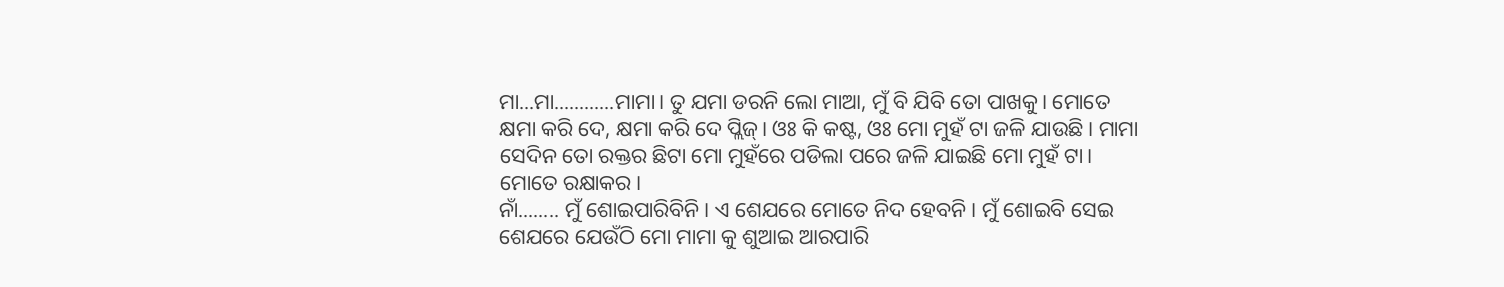ମା...ମା............ମାମା। ତୁ ଯମା ଡରନି ଲୋ ମାଆ, ମୁଁ ବି ଯିବି ତୋ ପାଖକୁ। ମୋତେ କ୍ଷମା କରି ଦେ, କ୍ଷମା କରି ଦେ ପ୍ଲିଜ୍। ଓଃ କି କଷ୍ଟ, ଓଃ ମୋ ମୁହଁ ଟା ଜଳି ଯାଉଛି। ମାମା ସେଦିନ ତୋ ରକ୍ତର ଛିଟା ମୋ ମୁହଁରେ ପଡିଲା ପରେ ଜଳି ଯାଇଛି ମୋ ମୁହଁ ଟା। ମୋତେ ରକ୍ଷାକର।
ନାଁ........ ମୁଁ ଶୋଇପାରିବିନି। ଏ ଶେଯରେ ମୋତେ ନିଦ ହେବନି। ମୁଁ ଶୋଇବି ସେଇ ଶେଯରେ ଯେଉଁଠି ମୋ ମାମା କୁ ଶୁଆଇ ଆରପାରି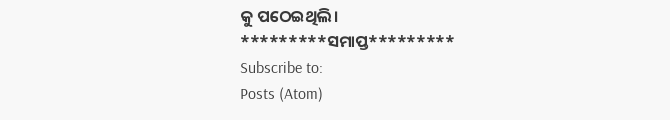କୁ ପଠେଇଥିଲି।
*********ସମାପ୍ତ*********
Subscribe to:
Posts (Atom)